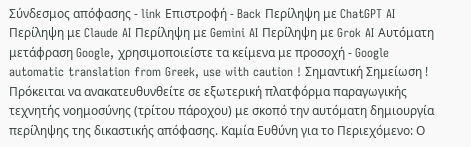Σύνδεσμος απόφασης - link Επιστροφή - Back Περίληψη με ChatGPT AI Περίληψη με Claude AI Περίληψη με Gemini AI Περίληψη με Grok AI Αυτόματη μετάφραση Google, χρησιμοποιείστε τα κείμενα με προσοχή - Google automatic translation from Greek, use with caution ! Σημαντική Σημείωση ! Πρόκειται να ανακατευθυνθείτε σε εξωτερική πλατφόρμα παραγωγικής τεχνητής νοημοσύνης (τρίτου πάροχου) με σκοπό την αυτόματη δημιουργία περίληψης της δικαστικής απόφασης. Καμία Ευθύνη για το Περιεχόμενο: Ο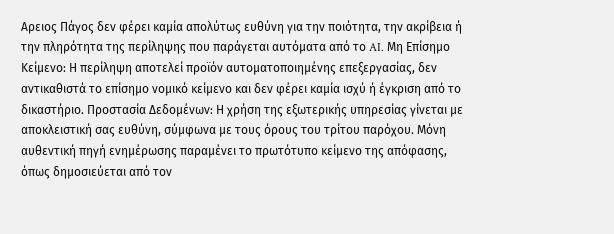Αρειος Πάγος δεν φέρει καμία απολύτως ευθύνη για την ποιότητα, την ακρίβεια ή την πληρότητα της περίληψης που παράγεται αυτόματα από το AI. Μη Επίσημο Κείμενο: Η περίληψη αποτελεί προϊόν αυτοματοποιημένης επεξεργασίας, δεν αντικαθιστά το επίσημο νομικό κείμενο και δεν φέρει καμία ισχύ ή έγκριση από το δικαστήριο. Προστασία Δεδομένων: Η χρήση της εξωτερικής υπηρεσίας γίνεται με αποκλειστική σας ευθύνη, σύμφωνα με τους όρους του τρίτου παρόχου. Μόνη αυθεντική πηγή ενημέρωσης παραμένει το πρωτότυπο κείμενο της απόφασης, όπως δημοσιεύεται από τον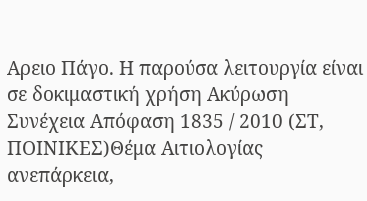Αρειο Πάγο. Η παρούσα λειτουργία είναι σε δοκιμαστική χρήση Ακύρωση Συνέχεια Απόφαση 1835 / 2010 (ΣΤ, ΠΟΙΝΙΚΕΣ)Θέμα Αιτιολογίας ανεπάρκεια,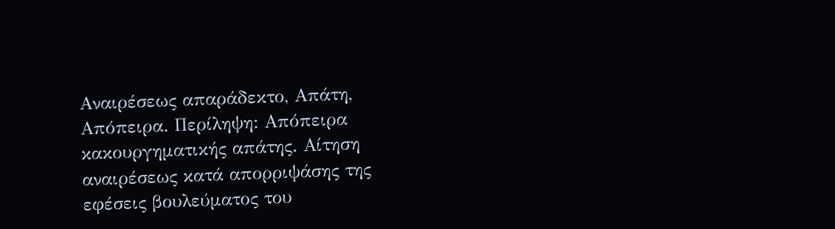Αναιρέσεως απαράδεκτο, Απάτη, Απόπειρα. Περίληψη: Απόπειρα κακουργηματικής απάτης. Αίτηση αναιρέσεως κατά απορριψάσης της εφέσεις βουλεύματος του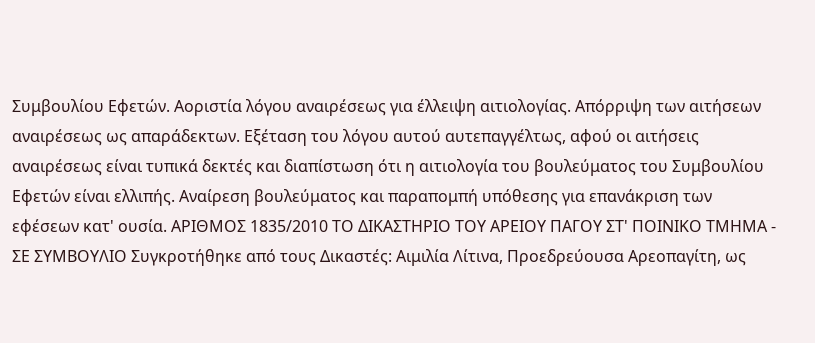Συμβουλίου Εφετών. Αοριστία λόγου αναιρέσεως για έλλειψη αιτιολογίας. Απόρριψη των αιτήσεων αναιρέσεως ως απαράδεκτων. Εξέταση του λόγου αυτού αυτεπαγγέλτως, αφού οι αιτήσεις αναιρέσεως είναι τυπικά δεκτές και διαπίστωση ότι η αιτιολογία του βουλεύματος του Συμβουλίου Εφετών είναι ελλιπής. Αναίρεση βουλεύματος και παραπομπή υπόθεσης για επανάκριση των εφέσεων κατ' ουσία. ΑΡΙΘΜΟΣ 1835/2010 ΤΟ ΔΙΚΑΣΤΗΡΙΟ ΤΟΥ ΑΡΕΙΟΥ ΠΑΓΟΥ ΣΤ' ΠΟΙΝΙΚΟ ΤΜΗΜΑ - ΣΕ ΣΥΜΒΟΥΛΙΟ Συγκροτήθηκε από τους Δικαστές: Αιμιλία Λίτινα, Προεδρεύουσα Αρεοπαγίτη, ως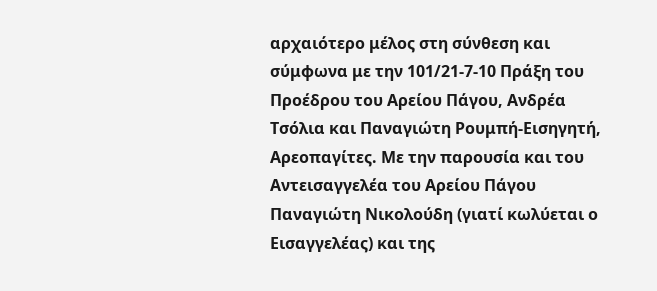αρχαιότερο μέλος στη σύνθεση και σύμφωνα με την 101/21-7-10 Πράξη του Προέδρου του Αρείου Πάγου, Ανδρέα Τσόλια και Παναγιώτη Ρουμπή-Εισηγητή, Αρεοπαγίτες. Με την παρουσία και του Αντεισαγγελέα του Αρείου Πάγου Παναγιώτη Νικολούδη (γιατί κωλύεται ο Εισαγγελέας) και της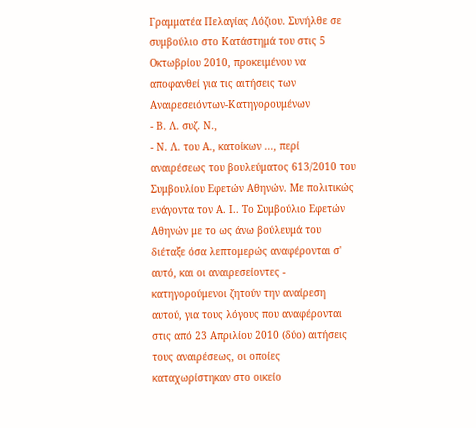Γραμματέα Πελαγίας Λόζιου. Συνήλθε σε συμβούλιο στο Κατάστημά του στις 5 Οκτωβρίου 2010, προκειμένου να αποφανθεί για τις αιτήσεις των Αναιρεσειόντων-Κατηγορουμένων
- Β. Λ. συζ. Ν.,
- Ν. Λ. του Α., κατοίκων ..., περί αναιρέσεως του βουλεύματος 613/2010 του Συμβουλίου Εφετών Αθηνών. Με πολιτικώς ενάγοντα τον Α. Ι.. Το Συμβούλιο Εφετών Αθηνών με το ως άνω βούλευμά του διέταξε όσα λεπτομερώς αναφέρονται σ' αυτό, και οι αναιρεσείοντες - κατηγορούμενοι ζητούν την αναίρεση αυτού, για τους λόγους που αναφέρονται στις από 23 Απριλίου 2010 (δύο) αιτήσεις τους αναιρέσεως, οι οποίες καταχωρίστηκαν στο οικείο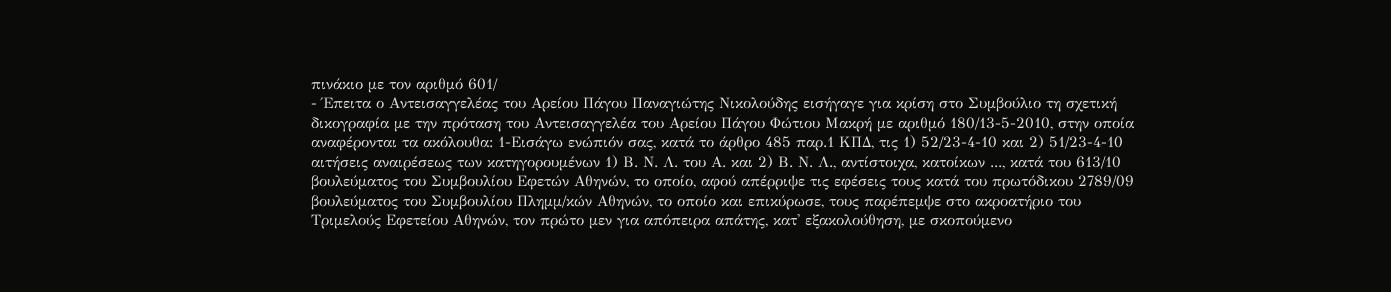πινάκιο με τον αριθμό 601/
- Έπειτα ο Αντεισαγγελέας του Αρείου Πάγου Παναγιώτης Νικολούδης εισήγαγε για κρίση στο Συμβούλιο τη σχετική δικογραφία με την πρόταση του Αντεισαγγελέα του Αρείου Πάγου Φώτιου Μακρή με αριθμό 180/13-5-2010, στην οποία αναφέρονται τα ακόλουθα: 1-Εισάγω ενώπιόν σας, κατά το άρθρο 485 παρ.1 ΚΠΔ, τις 1) 52/23-4-10 και 2) 51/23-4-10 αιτήσεις αναιρέσεως των κατηγορουμένων 1) Β. Ν. Λ. του Α. και 2) Β. Ν. Λ., αντίστοιχα, κατοίκων ..., κατά του 613/10 βουλεύματος του Συμβουλίου Εφετών Αθηνών, το οποίο, αφού απέρριψε τις εφέσεις τους κατά του πρωτόδικου 2789/09 βουλεύματος του Συμβουλίου Πλημμ/κών Αθηνών, το οποίο και επικύρωσε, τους παρέπεμψε στο ακροατήριο του Τριμελούς Εφετείου Αθηνών, τον πρώτο μεν για απόπειρα απάτης, κατ' εξακολούθηση, με σκοπούμενο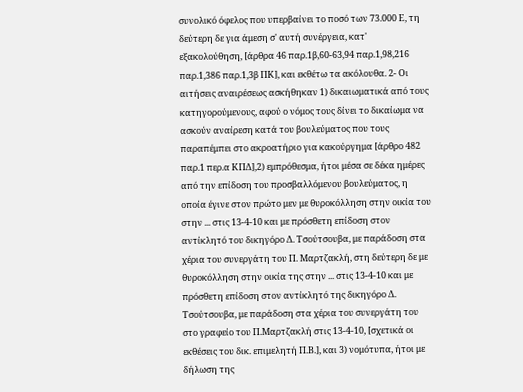συνολικό όφελος που υπερβαίνει το ποσό των 73.000 Ε, τη δεύτερη δε για άμεση σ' αυτή συνέργεια, κατ' εξακολούθηση, [άρθρα 46 παρ.1β,60-63,94 παρ.1,98,216 παρ.1,386 παρ.1,3β ΠΚ], και εκθέτω τα ακόλουθα. 2- Οι αιτήσεις αναιρέσεως ασκήθηκαν 1) δικαιωματικά από τους κατηγορούμενους, αφού ο νόμος τους δίνει το δικαίωμα να ασκούν αναίρεση κατά του βουλεύματος που τους παραπέμπει στο ακροατήριο για κακούργημα [άρθρο 482 παρ.1 περ.α ΚΠΔ],2) εμπρόθεσμα, ήτοι μέσα σε δέκα ημέρες από την επίδοση του προσβαλλόμενου βουλεύματος, η οποία έγινε στον πρώτο μεν με θυροκόλληση στην οικία του στην ... στις 13-4-10 και με πρόσθετη επίδοση στον αντίκλητό του δικηγόρο Δ. Τσούτσουβα, με παράδοση στα χέρια του συνεργάτη του Π. Μαρτζακλή, στη δεύτερη δε με θυροκόλληση στην οικία της στην ... στις 13-4-10 και με πρόσθετη επίδοση στον αντίκλητό της δικηγόρο Δ. Τσούτσουβα, με παράδοση στα χέρια του συνεργάτη του στο γραφείο του Π.Μαρτζακλή στις 13-4-10, [σχετικά οι εκθέσεις του δικ. επιμελητή Π.Β.], και 3) νομότυπα, ήτοι με δήλωση της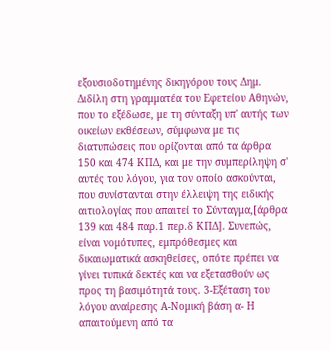εξουσιοδοτημένης δικηγόρου τους Δημ. Διδίλη στη γραμματέα του Εφετείου Αθηνών, που το εξέδωσε, με τη σύνταξη υπ' αυτής των οικείων εκθέσεων, σύμφωνα με τις διατυπώσεις που ορίζονται από τα άρθρα 150 και 474 ΚΠΔ, και με την συμπερίληψη σ' αυτές του λόγου, για τον οποίο ασκούνται, που συνίστανται στην έλλειψη της ειδικής αιτιολογίας που απαιτεί το Σύνταγμα,[άρθρα 139 και 484 παρ.1 περ.δ ΚΠΔ]. Συνεπώς, είναι νομότυπες, εμπρόθεσμες και δικαιωματικά ασκηθείσες, οπότε πρέπει να γίνει τυπικά δεκτές και να εξετασθούν ως προς τη βασιμότητά τους. 3-Εξέταση του λόγου αναίρεσης Α-Νομική βάση α- Η απαιτούμενη από τα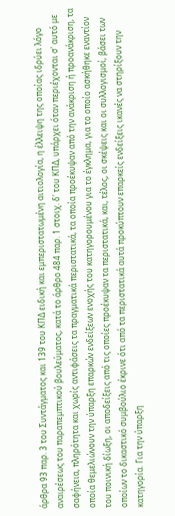άρθρα 93 παρ. 3 του Συντάγματος και 139 του ΚΠΔ ειδική και εμπεριστατωμένη αιτιολογία, η έλλειψη της οποίας ιδρύει λόγο αναιρέσεως του παραπεμπτικού βουλεύματος, κατά το άρθρο 484 παρ. 1 στοιχ. δ' του ΚΠΔ, υπάρχει όταν περιέχονται σ' αυτό με σαφήνεια, πληρότητα και χωρίς αντιφάσεις τα πραγματικά περιστατικά, τα οποία προέκυψαν από την ανάκριση ή προανάκριση, τα οποία θεμελιώνουν την ύπαρξη επαρκών ενδείξεων ενοχής του κατηγορουμένου για το έγκλημα, για το οποίο ασκήθηκε εναντίον του ποινική δίωξη, οι αποδείξεις από τις οποίες προέκυψαν τα περιστατικά, και, τέλος, οι σκέψεις και οι συλλογισμοί, βάσει των οποίων το δικαστικό συμβούλιο έκρινε ότι από τα περιστατικά αυτά προκύπτουν επαρκείς ενδείξεις ικανές να στηρίξουν την κατηγορία. Για την ύπαρξη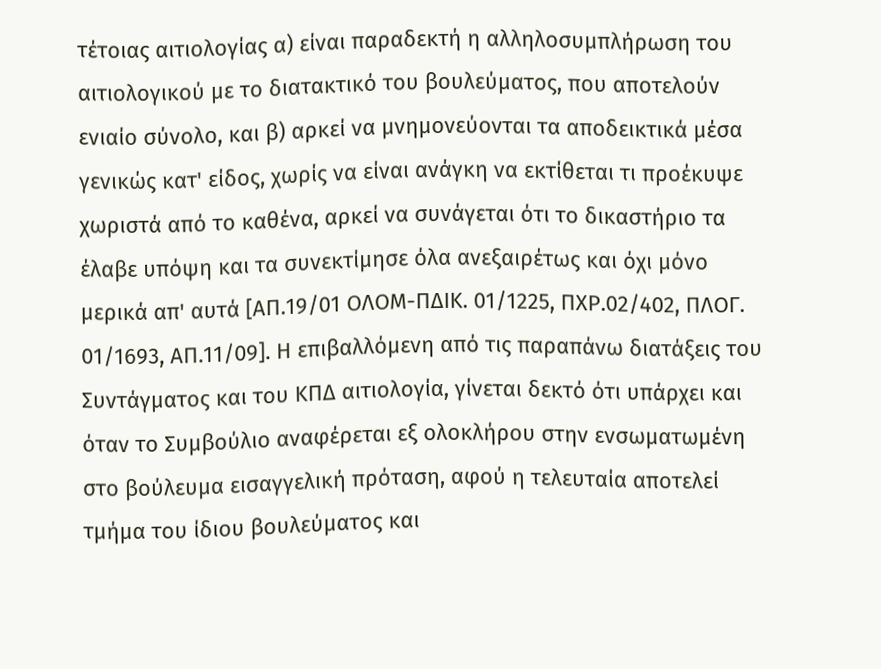τέτοιας αιτιολογίας α) είναι παραδεκτή η αλληλοσυμπλήρωση του αιτιολογικού με το διατακτικό του βουλεύματος, που αποτελούν ενιαίο σύνολο, και β) αρκεί να μνημονεύονται τα αποδεικτικά μέσα γενικώς κατ' είδος, χωρίς να είναι ανάγκη να εκτίθεται τι προέκυψε χωριστά από το καθένα, αρκεί να συνάγεται ότι το δικαστήριο τα έλαβε υπόψη και τα συνεκτίμησε όλα ανεξαιρέτως και όχι μόνο μερικά απ' αυτά [ΑΠ.19/01 ΟΛΟΜ-ΠΔΙΚ. 01/1225, ΠΧΡ.02/402, ΠΛΟΓ. 01/1693, ΑΠ.11/09]. Η επιβαλλόμενη από τις παραπάνω διατάξεις του Συντάγματος και του ΚΠΔ αιτιολογία, γίνεται δεκτό ότι υπάρχει και όταν το Συμβούλιο αναφέρεται εξ ολοκλήρου στην ενσωματωμένη στο βούλευμα εισαγγελική πρόταση, αφού η τελευταία αποτελεί τμήμα του ίδιου βουλεύματος και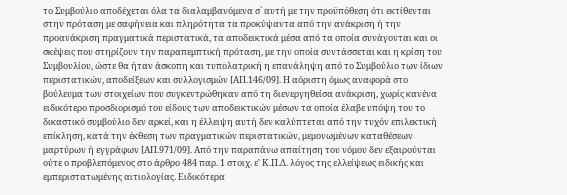το Συμβούλιο αποδέχεται όλα τα διαλαμβανόμενα σ` αυτή με την προϋπόθεση ότι εκτίθενται στην πρόταση με σαφήνεια και πληρότητα τα προκύψαντα από την ανάκριση ή την προανάκριση πραγματικά περιστατικά, τα αποδεικτικά μέσα από τα οποία συνάγονται και οι σκέψεις που στηρίζουν την παραπεμπτική πρόταση, με την οποία συντάσσεται και η κρίση του Συμβουλίου, ώστε θα ήταν άσκοπη και τυπολατρική η επανάληψη από το Συμβούλιο των ίδιων περιστατικών, αποδείξεων και συλλογισμών [ΑΠ.146/09]. Η αόριστη όμως αναφορά στο βούλευμα των στοιχείων που συγκεντρώθηκαν από τη διενεργηθείσα ανάκριση, χωρίς κανένα ειδικότερο προσδιορισμό του είδους των αποδεικτικών μέσων τα οποία έλαβε υπόψη του το δικαστικό συμβούλιο δεν αρκεί, και η έλλειψη αυτή δεν καλύπτεται από την τυχόν επιλεκτική επίκληση, κατά την έκθεση των πραγματικών περιστατικών, μεμονωμένων καταθέσεων μαρτύρων ή εγγράφων [ΑΠ.971/09]. Από την παραπάνω απαίτηση του νόμου δεν εξαιρούνται ούτε ο προβλεπόμενος στο άρθρο 484 παρ. 1 στοιχ. ε' Κ.Π.Δ. λόγος της ελλείψεως ειδικής και εμπεριστατωμένης αιτιολογίας. Ειδικότερα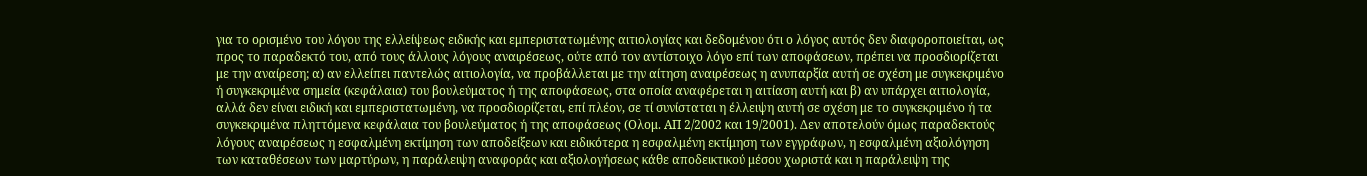για το ορισμένο του λόγου της ελλείψεως ειδικής και εμπεριστατωμένης αιτιολογίας και δεδομένου ότι ο λόγος αυτός δεν διαφοροποιείται, ως προς το παραδεκτό του, από τους άλλους λόγους αναιρέσεως, ούτε από τον αντίστοιχο λόγο επί των αποφάσεων, πρέπει να προσδιορίζεται με την αναίρεση; α) αν ελλείπει παντελώς αιτιολογία, να προβάλλεται με την αίτηση αναιρέσεως η ανυπαρξία αυτή σε σχέση με συγκεκριμένο ή συγκεκριμένα σημεία (κεφάλαια) του βουλεύματος ή της αποφάσεως, στα οποία αναφέρεται η αιτίαση αυτή και β) αν υπάρχει αιτιολογία, αλλά δεν είναι ειδική και εμπεριστατωμένη, να προσδιορίζεται, επί πλέον, σε τί συνίσταται η έλλειψη αυτή σε σχέση με το συγκεκριμένο ή τα συγκεκριμένα πληττόμενα κεφάλαια του βουλεύματος ή της αποφάσεως (Ολομ. ΑΠ 2/2002 και 19/2001). Δεν αποτελούν όμως παραδεκτούς λόγους αναιρέσεως η εσφαλμένη εκτίμηση των αποδείξεων και ειδικότερα η εσφαλμένη εκτίμηση των εγγράφων, η εσφαλμένη αξιολόγηση των καταθέσεων των μαρτύρων, η παράλειψη αναφοράς και αξιολογήσεως κάθε αποδεικτικού μέσου χωριστά και η παράλειψη της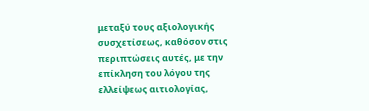μεταξύ τους αξιολογικής συσχετίσεως, καθόσον στις περιπτώσεις αυτές, με την επίκληση του λόγου της ελλείψεως αιτιολογίας,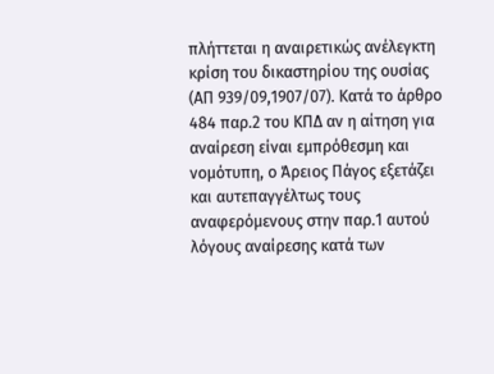πλήττεται η αναιρετικώς ανέλεγκτη κρίση του δικαστηρίου της ουσίας (ΑΠ 939/09,1907/07). Κατά το άρθρο 484 παρ.2 του ΚΠΔ αν η αίτηση για αναίρεση είναι εμπρόθεσμη και νομότυπη, ο Άρειος Πάγος εξετάζει και αυτεπαγγέλτως τους αναφερόμενους στην παρ.1 αυτού λόγους αναίρεσης κατά των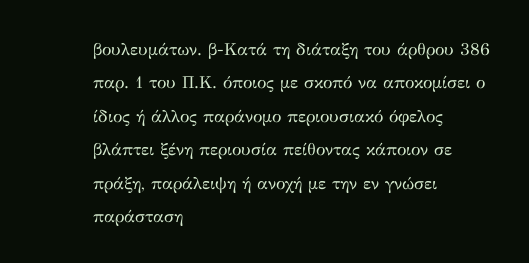βουλευμάτων. β-Κατά τη διάταξη του άρθρου 386 παρ. 1 του Π.Κ. όποιος με σκοπό να αποκομίσει ο ίδιος ή άλλος παράνομο περιουσιακό όφελος βλάπτει ξένη περιουσία πείθοντας κάποιον σε πράξη, παράλειψη ή ανοχή με την εν γνώσει παράσταση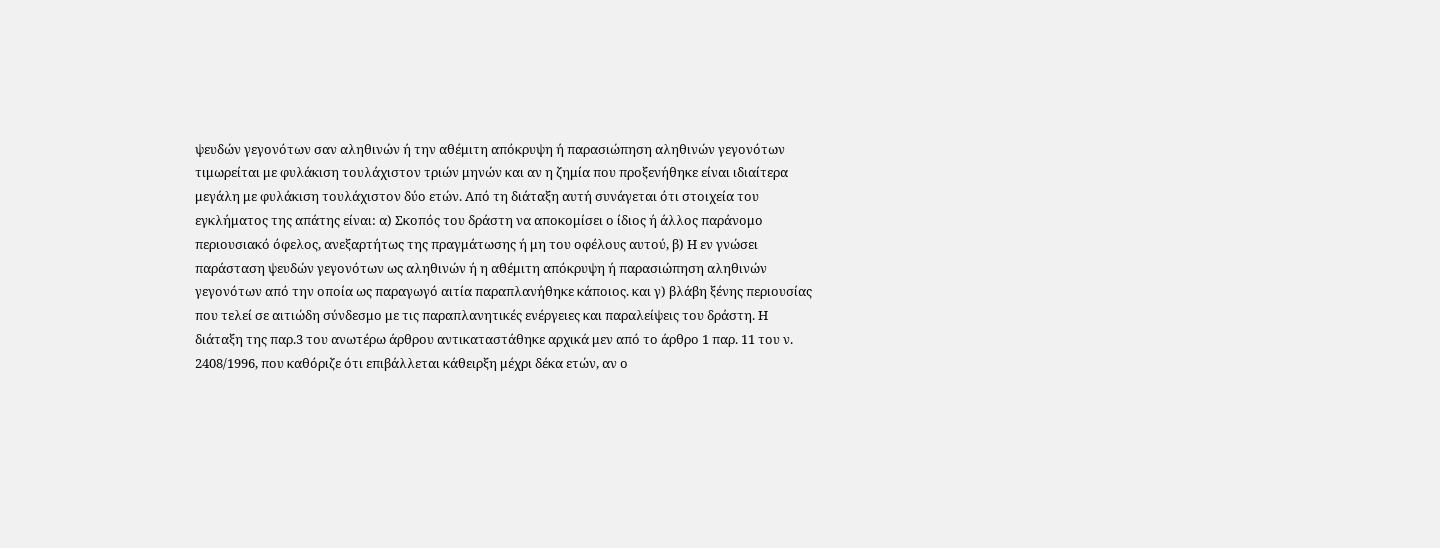ψευδών γεγονότων σαν αληθινών ή την αθέμιτη απόκρυψη ή παρασιώπηση αληθινών γεγονότων τιμωρείται με φυλάκιση τουλάχιστον τριών μηνών και αν η ζημία που προξενήθηκε είναι ιδιαίτερα μεγάλη με φυλάκιση τουλάχιστον δύο ετών. Από τη διάταξη αυτή συνάγεται ότι στοιχεία του εγκλήματος της απάτης είναι: α) Σκοπός του δράστη να αποκομίσει ο ίδιος ή άλλος παράνομο περιουσιακό όφελος, ανεξαρτήτως της πραγμάτωσης ή μη του οφέλους αυτού, β) Η εν γνώσει παράσταση ψευδών γεγονότων ως αληθινών ή η αθέμιτη απόκρυψη ή παρασιώπηση αληθινών γεγονότων από την οποία ως παραγωγό αιτία παραπλανήθηκε κάποιος. και γ) βλάβη ξένης περιουσίας που τελεί σε αιτιώδη σύνδεσμο με τις παραπλανητικές ενέργειες και παραλείψεις του δράστη. Η διάταξη της παρ.3 του ανωτέρω άρθρου αντικαταστάθηκε αρχικά μεν από το άρθρο 1 παρ. 11 του ν. 2408/1996, που καθόριζε ότι επιβάλλεται κάθειρξη μέχρι δέκα ετών, αν ο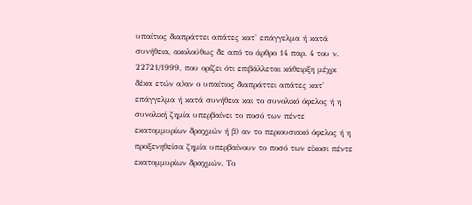υπαίτιος διαπράττει απάτες κατ' επάγγελμα ή κατά συνήθεια, ακολούθως δε από το άρθρο 14 παρ. 4 του ν. 22721/1999, που ορίζει ότι επιβάλλεται κάθειρξη μέχρι δέκα ετών α)αν ο υπαίτιος διαπράττει απάτες κατ' επάγγελμα ή κατά συνήθεια και το συνολικό όφελος ή η συνολική ζημία υπερβαίνει το ποσό των πέντε εκατομμυρίων δραχμών ή β) αν το περιουσιακό όφελος ή η προξενηθείσα ζημία υπερβαίνουν το ποσό των είκοσι πέντε εκατομμυρίων δραχμών. Το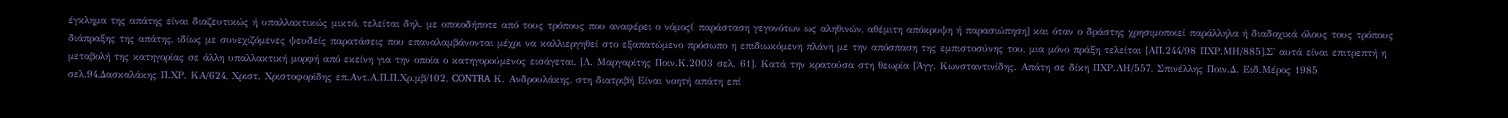έγκλημα της απάτης είναι διαζευτικώς ή υπαλλακτικώς μικτό, τελείται δηλ. με οποιοδήποτε από τους τρόπους που αναφέρει ο νόμος( παράσταση γεγονότων ως αληθινών, αθέμιτη απόκρυψη ή παρασιώπηση] και όταν ο δράστης χρησιμοποιεί παράλληλα ή διαδοχικά όλους τους τρόπους διάπραξης της απάτης, ιδίως με συνεχιζόμενες ψευδείς παρατάσεις που επαναλαμβάνονται μέχρι να καλλιεργηθεί στο εξαπατώμενο πρόσωπο η επιδιωκόμενη πλάνη με την απόσπαση της εμπιστοσύνης του, μια μόνο πράξη τελείται [ΑΠ.244/98 ΠΧΡ.ΜΗ/885],Σ' αυτά είναι επιτρεπτή η μεταβολή της κατηγορίας σε άλλη υπαλλακτική μορφή από εκείνη για την οποία ο κατηγορούμενος εισάγεται, [Λ. Μαργαρίτης Ποιν.Κ.2003 σελ. 61]. Κατά την κρατούσα στη θεωρία [Άγγ. Κωνσταντινίδης. Απάτη σε δίκη ΠΧΡ.ΛΗ/557, Σπινέλλης Ποιν.Δ. Ειδ.Μέρος 1985 σελ.94,Δασκαλάκης Π.ΧΡ. ΚΑ/624, Χριστ. Χριστοφορίδης επ.Αντ.Α.Π.Π.Χρ.μβ/102, CONTRA Κ. Ανδρουλάκης, στη διατριβή Είναι νοητή απάτη επί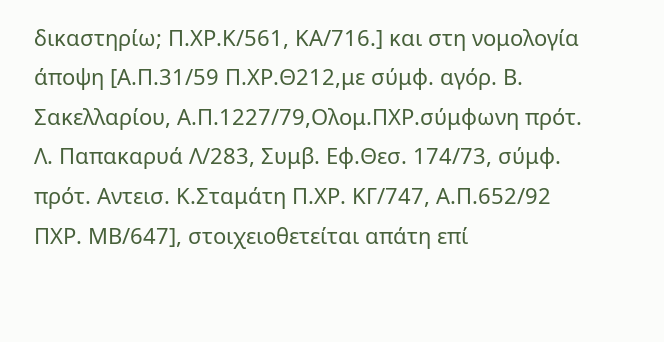δικαστηρίω; Π.ΧΡ.Κ/561, ΚΑ/716.] και στη νομολογία άποψη [Α.Π.31/59 Π.ΧΡ.Θ212,με σύμφ. αγόρ. Β. Σακελλαρίου, Α.Π.1227/79,Ολομ.ΠΧΡ.σύμφωνη πρότ. Λ. Παπακαρυά Λ/283, Συμβ. Εφ.Θεσ. 174/73, σύμφ. πρότ. Αντεισ. Κ.Σταμάτη Π.ΧΡ. ΚΓ/747, Α.Π.652/92 ΠΧΡ. ΜΒ/647], στοιχειοθετείται απάτη επί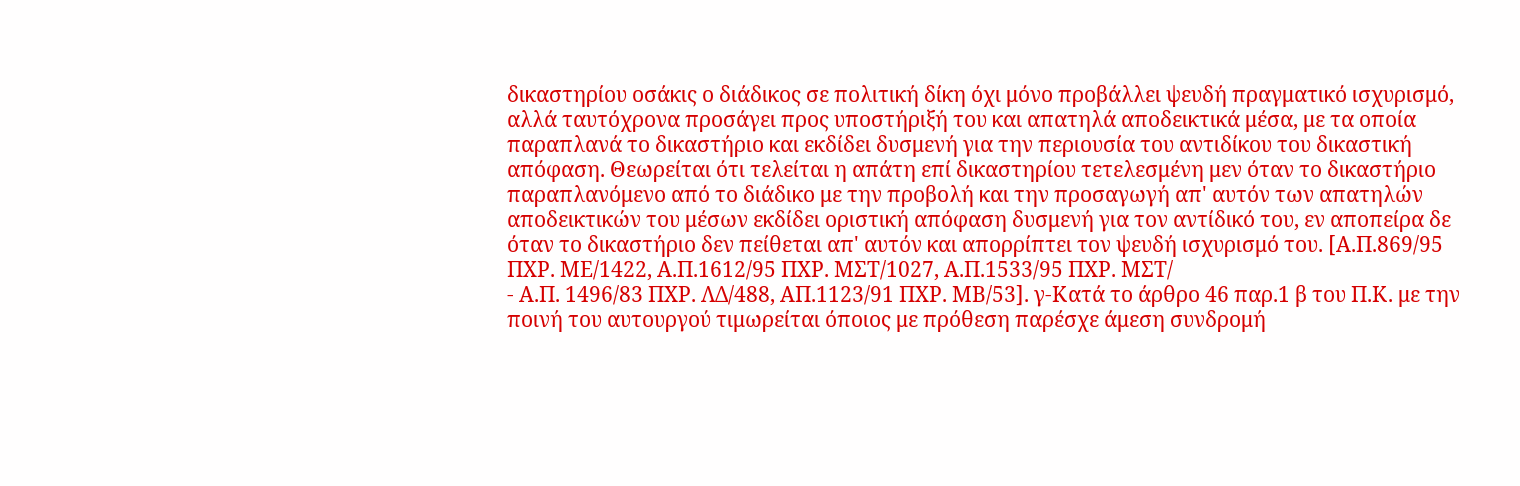δικαστηρίου οσάκις ο διάδικος σε πολιτική δίκη όχι μόνο προβάλλει ψευδή πραγματικό ισχυρισμό, αλλά ταυτόχρονα προσάγει προς υποστήριξή του και απατηλά αποδεικτικά μέσα, με τα οποία παραπλανά το δικαστήριο και εκδίδει δυσμενή για την περιουσία του αντιδίκου του δικαστική απόφαση. Θεωρείται ότι τελείται η απάτη επί δικαστηρίου τετελεσμένη μεν όταν το δικαστήριο παραπλανόμενο από το διάδικο με την προβολή και την προσαγωγή απ' αυτόν των απατηλών αποδεικτικών του μέσων εκδίδει οριστική απόφαση δυσμενή για τον αντίδικό του, εν αποπείρα δε όταν το δικαστήριο δεν πείθεται απ' αυτόν και απορρίπτει τον ψευδή ισχυρισμό του. [Α.Π.869/95 ΠΧΡ. ΜΕ/1422, Α.Π.1612/95 ΠΧΡ. ΜΣΤ/1027, Α.Π.1533/95 ΠΧΡ. ΜΣΤ/
- Α.Π. 1496/83 ΠΧΡ. ΛΔ/488, ΑΠ.1123/91 ΠΧΡ. ΜΒ/53]. γ-Κατά το άρθρο 46 παρ.1 β του Π.Κ. με την ποινή του αυτουργού τιμωρείται όποιος με πρόθεση παρέσχε άμεση συνδρομή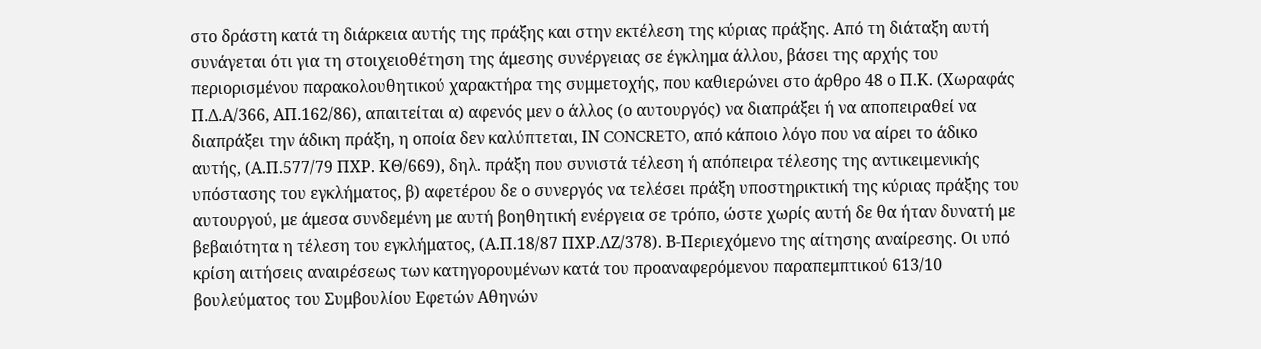στο δράστη κατά τη διάρκεια αυτής της πράξης και στην εκτέλεση της κύριας πράξης. Από τη διάταξη αυτή συνάγεται ότι για τη στοιχειοθέτηση της άμεσης συνέργειας σε έγκλημα άλλου, βάσει της αρχής του περιορισμένου παρακολουθητικού χαρακτήρα της συμμετοχής, που καθιερώνει στο άρθρο 48 ο Π.Κ. (Χωραφάς Π.Δ.Α/366, ΑΠ.162/86), απαιτείται α) αφενός μεν ο άλλος (ο αυτουργός) να διαπράξει ή να αποπειραθεί να διαπράξει την άδικη πράξη, η οποία δεν καλύπτεται, ΙΝ CONCRETO, από κάποιο λόγο που να αίρει το άδικο αυτής, (Α.Π.577/79 ΠΧΡ. ΚΘ/669), δηλ. πράξη που συνιστά τέλεση ή απόπειρα τέλεσης της αντικειμενικής υπόστασης του εγκλήματος, β) αφετέρου δε ο συνεργός να τελέσει πράξη υποστηρικτική της κύριας πράξης του αυτουργού, με άμεσα συνδεμένη με αυτή βοηθητική ενέργεια σε τρόπο, ώστε χωρίς αυτή δε θα ήταν δυνατή με βεβαιότητα η τέλεση του εγκλήματος, (Α.Π.18/87 ΠΧΡ.ΛΖ/378). Β-Περιεχόμενο της αίτησης αναίρεσης. Οι υπό κρίση αιτήσεις αναιρέσεως των κατηγορουμένων κατά του προαναφερόμενου παραπεμπτικού 613/10 βουλεύματος του Συμβουλίου Εφετών Αθηνών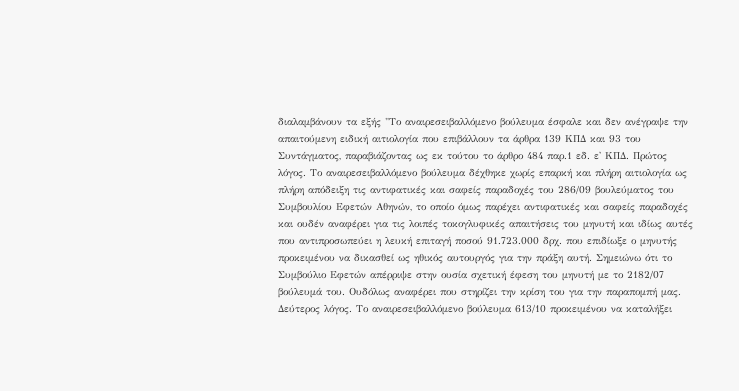διαλαμβάνουν τα εξής "Το αναιρεσειβαλλόμενο βούλευμα έσφαλε και δεν ανέγραψε την απαιτούμενη ειδική αιτιολογία που επιβάλλουν τα άρθρα 139 ΚΠΔ και 93 του Συντάγματος, παραβιάζοντας ως εκ τούτου το άρθρο 484 παρ.1 εδ. ε' ΚΠΔ. Πρώτος λόγος. Το αναιρεσειβαλλόμενο βούλευμα δέχθηκε χωρίς επαρκή και πλήρη αιτιολογία ως πλήρη απόδειξη τις αντιφατικές και σαφείς παραδοχές του 286/09 βουλεύματος του Συμβουλίου Εφετών Αθηνών, το οποίο όμως παρέχει αντιφατικές και σαφείς παραδοχές και ουδέν αναφέρει για τις λοιπές τοκογλυφικές απαιτήσεις του μηνυτή και ιδίως αυτές που αντιπροσωπεύει η λευκή επιταγή ποσού 91.723.000 δρχ. που επιδίωξε ο μηνυτής προκειμένου να δικασθεί ως ηθικός αυτουργός για την πράξη αυτή. Σημειώνω ότι το Συμβούλιο Εφετών απέρριψε στην ουσία σχετική έφεση του μηνυτή με το 2182/07 βούλευμά του. Ουδόλως αναφέρει που στηρίζει την κρίση του για την παραπομπή μας. Δεύτερος λόγος. Το αναιρεσειβαλλόμενο βούλευμα 613/10 προκειμένου να καταλήξει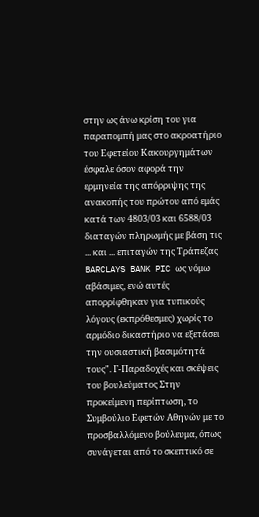στην ως άνω κρίση του για παραπομπή μας στο ακροατήριο του Εφετείου Κακουργημάτων έσφαλε όσον αφορά την ερμηνεία της απόρριψης της ανακοπής του πρώτου από εμάς κατά των 4803/03 και 6588/03 διαταγών πληρωμής με βάση τις ... και ... επιταγών της Τράπεζας BARCLAYS BANK PIC ως νόμω αβάσιμες, ενώ αυτές απορρίφθηκαν για τυπικούς λόγους (εκπρόθεσμες) χωρίς το αρμόδιο δικαστήριο να εξετάσει την ουσιαστική βασιμότητά τους". Γ-Παραδοχές και σκέψεις του βουλεύματος Στην προκείμενη περίπτωση, το Συμβούλιο Εφετών Αθηνών με το προσβαλλόμενο βούλευμα, όπως συνάγεται από το σκεπτικό σε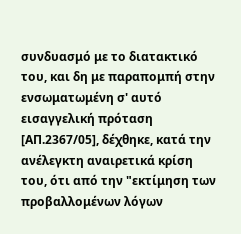συνδυασμό με το διατακτικό του, και δη με παραπομπή στην ενσωματωμένη σ' αυτό εισαγγελική πρόταση [ΑΠ.2367/05], δέχθηκε, κατά την ανέλεγκτη αναιρετικά κρίση του, ότι από την "εκτίμηση των προβαλλομένων λόγων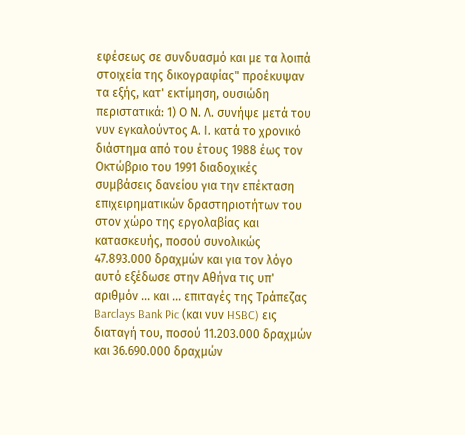εφέσεως σε συνδυασμό και με τα λοιπά στοιχεία της δικογραφίας" προέκυψαν τα εξής, κατ' εκτίμηση, ουσιώδη περιστατικά: 1) Ο Ν. Λ. συνήψε μετά του νυν εγκαλούντος Α. Ι. κατά το χρονικό διάστημα από του έτους 1988 έως τον Οκτώβριο του 1991 διαδοχικές συμβάσεις δανείου για την επέκταση επιχειρηματικών δραστηριοτήτων του στον χώρο της εργολαβίας και κατασκευής, ποσού συνολικώς 47.893.000 δραχμών και για τον λόγο αυτό εξέδωσε στην Αθήνα τις υπ' αριθμόν ... και ... επιταγές της Τράπεζας Barclays Bank Pic (και νυν HSBC) εις διαταγή του, ποσού 11.203.000 δραχμών και 36.690.000 δραχμών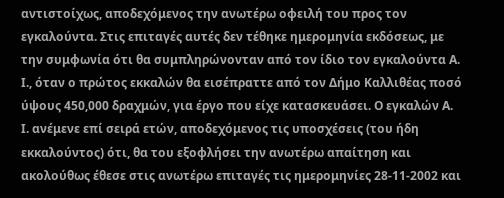αντιστοίχως, αποδεχόμενος την ανωτέρω οφειλή του προς τον εγκαλούντα. Στις επιταγές αυτές δεν τέθηκε ημερομηνία εκδόσεως, με την συμφωνία ότι θα συμπληρώνονταν από τον ίδιο τον εγκαλούντα Α. Ι., όταν ο πρώτος εκκαλών θα εισέπραττε από τον Δήμο Καλλιθέας ποσό ύψους 450,000 δραχμών, για έργο που είχε κατασκευάσει. Ο εγκαλών Α. Ι. ανέμενε επί σειρά ετών, αποδεχόμενος τις υποσχέσεις (του ήδη εκκαλούντος) ότι, θα του εξοφλήσει την ανωτέρω απαίτηση και ακολούθως έθεσε στις ανωτέρω επιταγές τις ημερομηνίες 28-11-2002 και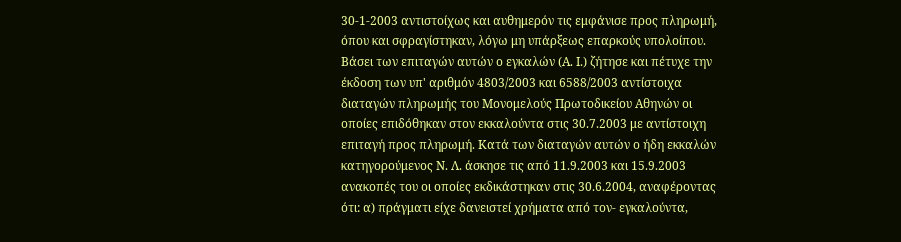30-1-2003 αντιστοίχως και αυθημερόν τις εμφάνισε προς πληρωμή, όπου και σφραγίστηκαν, λόγω μη υπάρξεως επαρκούς υπολοίπου. Βάσει των επιταγών αυτών ο εγκαλών (Α. Ι.) ζήτησε και πέτυχε την έκδοση των υπ' αριθμόν 4803/2003 και 6588/2003 αντίστοιχα διαταγών πληρωμής του Μονομελούς Πρωτοδικείου Αθηνών οι οποίες επιδόθηκαν στον εκκαλούντα στις 30.7.2003 με αντίστοιχη επιταγή προς πληρωμή. Κατά των διαταγών αυτών ο ήδη εκκαλών κατηγορούμενος Ν. Λ. άσκησε τις από 11.9.2003 και 15.9.2003 ανακοπές του οι οποίες εκδικάστηκαν στις 30.6.2004, αναφέροντας ότι: α) πράγματι είχε δανειστεί χρήματα από τον- εγκαλούντα,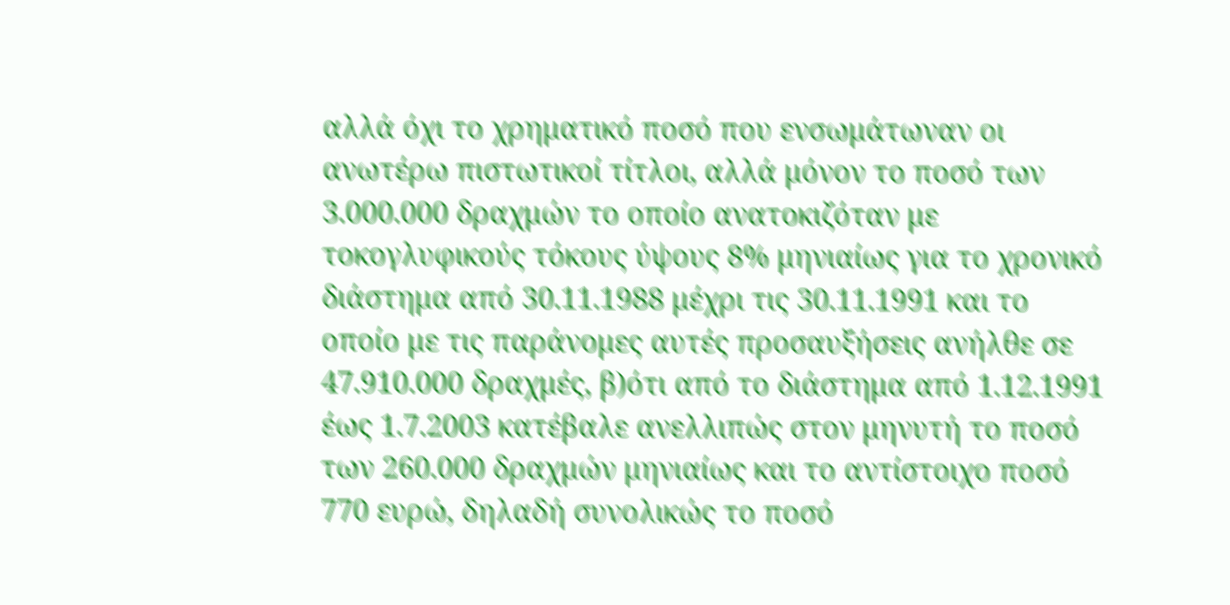αλλά όχι το χρηματικό ποσό που ενσωμάτωναν οι ανωτέρω πιστωτικοί τίτλοι, αλλά μόνον το ποσό των 3.000.000 δραχμών το οποίο ανατοκιζόταν με τοκογλυφικούς τόκους ύψους 8% μηνιαίως για το χρονικό διάστημα από 30.11.1988 μέχρι τις 30.11.1991 και το οποίο με τις παράνομες αυτές προσαυξήσεις ανήλθε σε 47.910.000 δραχμές, β)ότι από το διάστημα από 1.12.1991 έως 1.7.2003 κατέβαλε ανελλιπώς στον μηνυτή το ποσό των 260.000 δραχμών μηνιαίως και το αντίστοιχο ποσό 770 ευρώ, δηλαδή συνολικώς το ποσό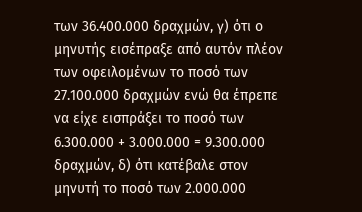των 36.400.000 δραχμών, γ) ότι ο μηνυτής εισέπραξε από αυτόν πλέον των οφειλομένων το ποσό των 27.100.000 δραχμών ενώ θα έπρεπε να είχε εισπράξει το ποσό των 6.300.000 + 3.000.000 = 9.300.000 δραχμών, δ) ότι κατέβαλε στον μηνυτή το ποσό των 2.000.000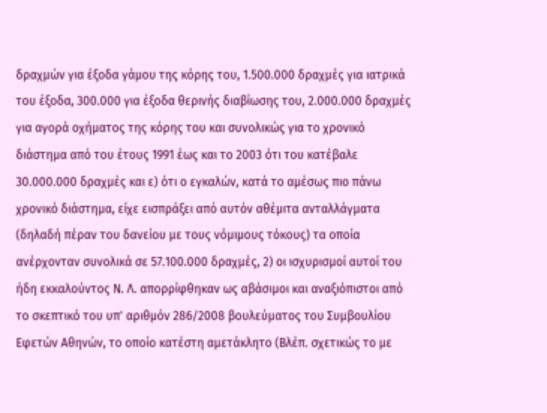δραχμών για έξοδα γάμου της κόρης του, 1.500.000 δραχμές για ιατρικά του έξοδα, 300.000 για έξοδα θερινής διαβίωσης του, 2.000.000 δραχμές για αγορά οχήματος της κόρης του και συνολικώς για το χρονικό διάστημα από του έτους 1991 έως και το 2003 ότι του κατέβαλε 30.000.000 δραχμές και ε) ότι ο εγκαλών, κατά το αμέσως πιο πάνω χρονικό διάστημα, είχε εισπράξει από αυτόν αθέμιτα ανταλλάγματα (δηλαδή πέραν του δανείου με τους νόμιμους τόκους) τα οποία ανέρχονταν συνολικά σε 57.100.000 δραχμές, 2) οι ισχυρισμοί αυτοί του ήδη εκκαλούντος Ν. Λ. απορρίφθηκαν ως αβάσιμοι και αναξιόπιστοι από το σκεπτικό του υπ' αριθμόν 286/2008 βουλεύματος του Συμβουλίου Εφετών Αθηνών, το οποίο κατέστη αμετάκλητο (Βλέπ. σχετικώς το με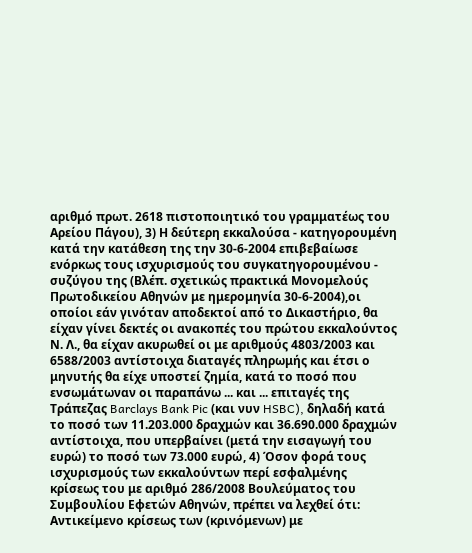αριθμό πρωτ. 2618 πιστοποιητικό του γραμματέως του Αρείου Πάγου), 3) Η δεύτερη εκκαλούσα - κατηγορουμένη κατά την κατάθεση της την 30-6-2004 επιβεβαίωσε ενόρκως τους ισχυρισμούς του συγκατηγορουμένου - συζύγου της (Βλέπ. σχετικώς πρακτικά Μονομελούς Πρωτοδικείου Αθηνών με ημερομηνία 30-6-2004),οι οποίοι εάν γινόταν αποδεκτοί από το Δικαστήριο, θα είχαν γίνει δεκτές οι ανακοπές του πρώτου εκκαλούντος Ν. Λ., θα είχαν ακυρωθεί οι με αριθμούς 4803/2003 και 6588/2003 αντίστοιχα διαταγές πληρωμής και έτσι ο μηνυτής θα είχε υποστεί ζημία, κατά το ποσό που ενσωμάτωναν οι παραπάνω ... και ... επιταγές της Τράπεζας Barclays Bank Pic (και νυν HSBC), δηλαδή κατά το ποσό των 11.203.000 δραχμών και 36.690.000 δραχμών αντίστοιχα, που υπερβαίνει (μετά την εισαγωγή του ευρώ) το ποσό των 73.000 ευρώ, 4) Όσον φορά τους ισχυρισμούς των εκκαλούντων περί εσφαλμένης κρίσεως του με αριθμό 286/2008 Βουλεύματος του Συμβουλίου Εφετών Αθηνών, πρέπει να λεχθεί ότι: Αντικείμενο κρίσεως των (κρινόμενων) με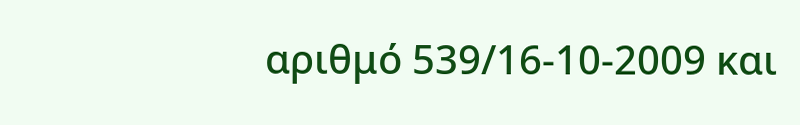αριθμό 539/16-10-2009 και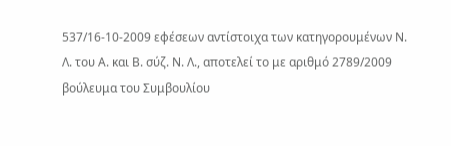537/16-10-2009 εφέσεων αντίστοιχα των κατηγορουμένων Ν. Λ. του Α. και Β. σύζ. Ν. Λ., αποτελεί το με αριθμό 2789/2009 βούλευμα του Συμβουλίου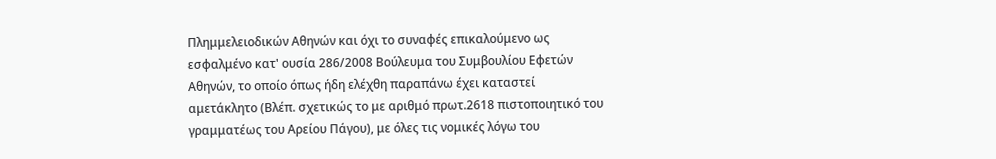Πλημμελειοδικών Αθηνών και όχι το συναφές επικαλούμενο ως εσφαλμένο κατ' ουσία 286/2008 Βούλευμα του Συμβουλίου Εφετών Αθηνών, το οποίο όπως ήδη ελέχθη παραπάνω έχει καταστεί αμετάκλητο (Βλέπ. σχετικώς το με αριθμό πρωτ.2618 πιστοποιητικό του γραμματέως του Αρείου Πάγου), με όλες τις νομικές λόγω του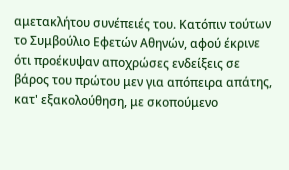αμετακλήτου συνέπειές του. Κατόπιν τούτων το Συμβούλιο Εφετών Αθηνών, αφού έκρινε ότι προέκυψαν αποχρώσες ενδείξεις σε βάρος του πρώτου μεν για απόπειρα απάτης, κατ' εξακολούθηση, με σκοπούμενο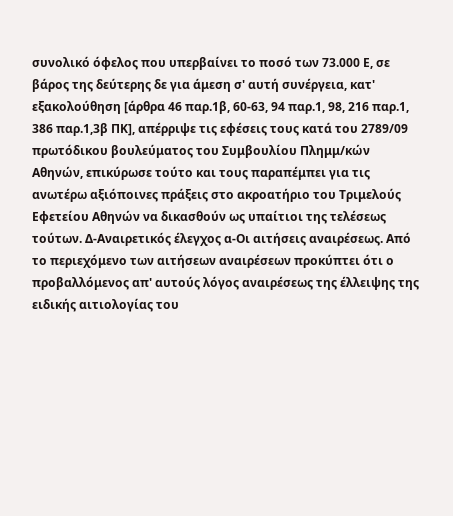συνολικό όφελος που υπερβαίνει το ποσό των 73.000 Ε, σε βάρος της δεύτερης δε για άμεση σ' αυτή συνέργεια, κατ' εξακολούθηση [άρθρα 46 παρ.1β, 60-63, 94 παρ.1, 98, 216 παρ.1, 386 παρ.1,3β ΠΚ], απέρριψε τις εφέσεις τους κατά του 2789/09 πρωτόδικου βουλεύματος του Συμβουλίου Πλημμ/κών Αθηνών, επικύρωσε τούτο και τους παραπέμπει για τις ανωτέρω αξιόποινες πράξεις στο ακροατήριο του Τριμελούς Εφετείου Αθηνών να δικασθούν ως υπαίτιοι της τελέσεως τούτων. Δ-Αναιρετικός έλεγχος α-Οι αιτήσεις αναιρέσεως. Από το περιεχόμενο των αιτήσεων αναιρέσεων προκύπτει ότι ο προβαλλόμενος απ' αυτούς λόγος αναιρέσεως της έλλειψης της ειδικής αιτιολογίας του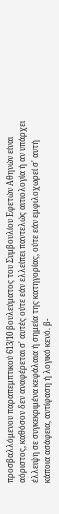προσβαλλόμενου παραπεμπτικού 613/10 βουλεύματος του Συμβουλίου Εφετών Αθηνών είναι αόριστος, καθόσον δεν αναφέρεται σ' αυτές ούτε εάν ελλείπει παντελώς αιτιολογία ή αν υπάρχει έλλειψη σε συγκεκριμένα κεφάλαια ή σημεία της κατηγορίας, ούτε εάν εμφιλοχωρεί σ' αυτή κάποια ασάφεια, αντίφαση ή λογικό κενό. β-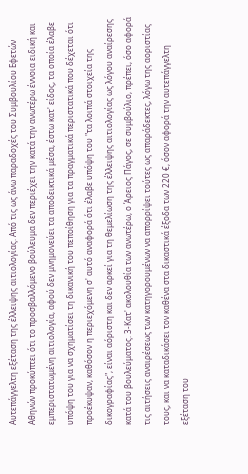Αυτεπάγγελτη εξέταση της έλλειψης αιτιολογίας. Από τις ως άνω παραδοχές του Συμβουλίου Εφετών Αθηνών προκύπτει ότι το προσβαλλόμενο βούλευμα δεν περιέχει την κατά την ανωτέρω έννοια ειδική και εμπεριστατωμένη αιτιολογία, αφού δεν μνημονεύει τα αποδεικτικά μέσα, έστω κατ' είδος, τα οποία έλαβε υπόψη του για να σχηματίσει τη δικανική του πεποίθηση για τα πραγματικά περιστατικά που δέχεται ότι προέκυψαν, καθόσον η περιεχόμενη σ' αυτό αναφορά ότι έλαβε υπόψη του "τα λοιπά στοιχεία της δικογραφίας", είναι αόριστη και δεν αρκεί για τη θεμελίωση της έλλειψης αιτιολογίας ως λόγου αναίρεσης κατά του βουλεύματος. 3-Κατ' ακολουθία των ανωτέρω, ο Άρειος Πάγος, σε συμβούλιο, πρέπει, όσο αφορά τις αιτήσεις αναιρέσεως των κατηγορουμένων να απορρίψει τούτες ως απαράδεκτες, λόγω της αοριστίας τους, και να καταδικάσει τον καθένα στα δικαστικά έξοδα των 220 €, όσον αφορά την αυτεπάγγελτη εξέταση του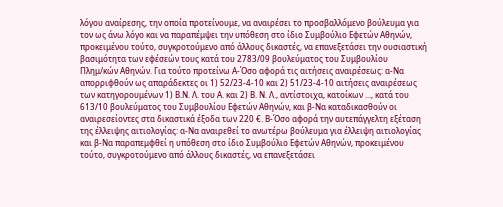λόγου αναίρεσης, την οποία προτείνουμε, να αναιρέσει το προσβαλλόμενο βούλευμα για τον ως άνω λόγο και να παραπέμψει την υπόθεση στο ίδιο Συμβούλιο Εφετών Αθηνών, προκειμένου τούτο, συγκροτούμενο από άλλους δικαστές, να επανεξετάσει την ουσιαστική βασιμότητα των εφέσεών τους κατά του 2783/09 βουλεύματος του Συμβουλίου Πλημ/κών Αθηνών. Για τούτο προτείνω Α-Όσο αφορά τις αιτήσεις αναιρέσεως: α-Να απορριφθούν ως απαράδεκτες οι 1) 52/23-4-10 και 2) 51/23-4-10 αιτήσεις αναιρέσεως των κατηγορουμένων 1) Β.Ν. Λ. του Α. και 2) Β. Ν. Λ., αντίστοιχα, κατοίκων ..., κατά του 613/10 βουλεύματος του Συμβουλίου Εφετών Αθηνών, και β-Να καταδικασθούν οι αναιρεσείοντες στα δικαστικά έξοδα των 220 €. Β-Όσο αφορά την αυτεπάγγελτη εξέταση της έλλειψης αιτιολογίας: α-Να αναιρεθεί το ανωτέρω βούλευμα για έλλειψη αιτιολογίας και β-Να παραπεμφθεί η υπόθεση στο ίδιο Συμβούλιο Εφετών Αθηνών, προκειμένου τούτο, συγκροτούμενο από άλλους δικαστές, να επανεξετάσει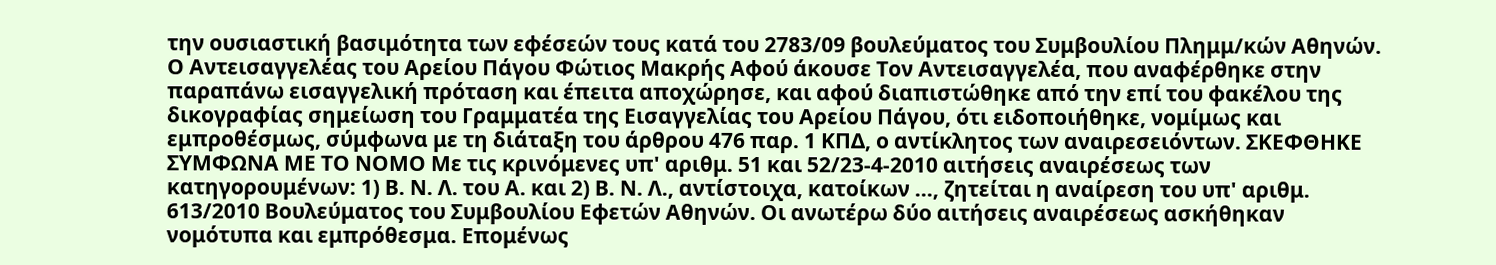την ουσιαστική βασιμότητα των εφέσεών τους κατά του 2783/09 βουλεύματος του Συμβουλίου Πλημμ/κών Αθηνών. Ο Αντεισαγγελέας του Αρείου Πάγου Φώτιος Μακρής Αφού άκουσε Τον Αντεισαγγελέα, που αναφέρθηκε στην παραπάνω εισαγγελική πρόταση και έπειτα αποχώρησε, και αφού διαπιστώθηκε από την επί του φακέλου της δικογραφίας σημείωση του Γραμματέα της Εισαγγελίας του Αρείου Πάγου, ότι ειδοποιήθηκε, νομίμως και εμπροθέσμως, σύμφωνα με τη διάταξη του άρθρου 476 παρ. 1 ΚΠΔ, ο αντίκλητος των αναιρεσειόντων. ΣΚΕΦΘΗΚΕ ΣΥΜΦΩΝΑ ΜΕ ΤΟ ΝΟΜΟ Με τις κρινόμενες υπ' αριθμ. 51 και 52/23-4-2010 αιτήσεις αναιρέσεως των κατηγορουμένων: 1) Β. Ν. Λ. του Α. και 2) Β. Ν. Λ., αντίστοιχα, κατοίκων ..., ζητείται η αναίρεση του υπ' αριθμ. 613/2010 Βουλεύματος του Συμβουλίου Εφετών Αθηνών. Οι ανωτέρω δύο αιτήσεις αναιρέσεως ασκήθηκαν νομότυπα και εμπρόθεσμα. Επομένως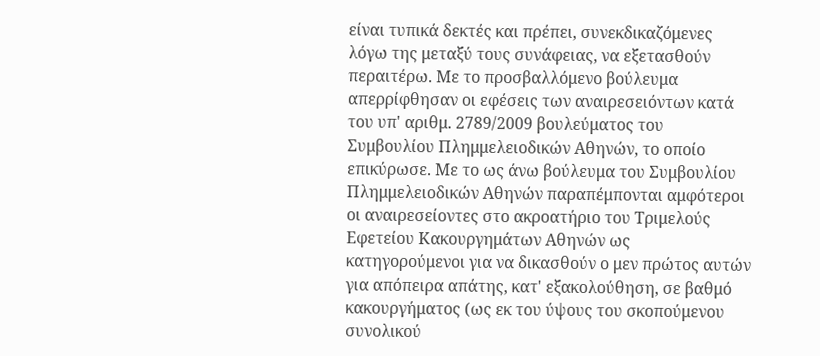είναι τυπικά δεκτές και πρέπει, συνεκδικαζόμενες λόγω της μεταξύ τους συνάφειας, να εξετασθούν περαιτέρω. Με το προσβαλλόμενο βούλευμα απερρίφθησαν οι εφέσεις των αναιρεσειόντων κατά του υπ' αριθμ. 2789/2009 βουλεύματος του Συμβουλίου Πλημμελειοδικών Αθηνών, το οποίο επικύρωσε. Με το ως άνω βούλευμα του Συμβουλίου Πλημμελειοδικών Αθηνών παραπέμπονται αμφότεροι οι αναιρεσείοντες στο ακροατήριο του Τριμελούς Εφετείου Κακουργημάτων Αθηνών ως κατηγορούμενοι για να δικασθούν ο μεν πρώτος αυτών για απόπειρα απάτης, κατ' εξακολούθηση, σε βαθμό κακουργήματος (ως εκ του ύψους του σκοπούμενου συνολικού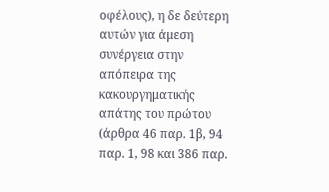οφέλους), η δε δεύτερη αυτών για άμεση συνέργεια στην απόπειρα της κακουργηματικής απάτης του πρώτου (άρθρα 46 παρ. 1β, 94 παρ. 1, 98 και 386 παρ.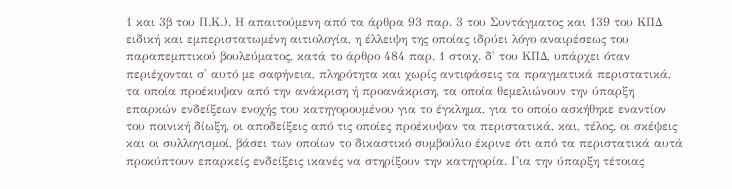1 και 3β του Π.Κ.). Η απαιτούμενη από τα άρθρα 93 παρ. 3 του Συντάγματος και 139 του ΚΠΔ ειδική και εμπεριστατωμένη αιτιολογία, η έλλειψη της οποίας ιδρύει λόγο αναιρέσεως του παραπεμπτικού βουλεύματος, κατά το άρθρο 484 παρ. 1 στοιχ. δ' του ΚΠΔ, υπάρχει όταν περιέχονται σ' αυτό με σαφήνεια, πληρότητα και χωρίς αντιφάσεις τα πραγματικά περιστατικά, τα οποία προέκυψαν από την ανάκριση ή προανάκριση, τα οποία θεμελιώνουν την ύπαρξη επαρκών ενδείξεων ενοχής του κατηγορουμένου για το έγκλημα, για το οποίο ασκήθηκε εναντίον του ποινική δίωξη, οι αποδείξεις από τις οποίες προέκυψαν τα περιστατικά, και, τέλος, οι σκέψεις και οι συλλογισμοί, βάσει των οποίων το δικαστικό συμβούλιο έκρινε ότι από τα περιστατικά αυτά προκύπτουν επαρκείς ενδείξεις ικανές να στηρίξουν την κατηγορία. Για την ύπαρξη τέτοιας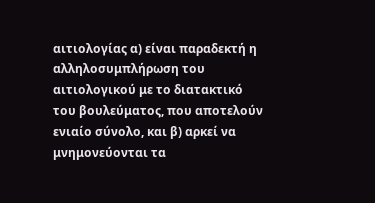αιτιολογίας α) είναι παραδεκτή η αλληλοσυμπλήρωση του αιτιολογικού με το διατακτικό του βουλεύματος, που αποτελούν ενιαίο σύνολο, και β) αρκεί να μνημονεύονται τα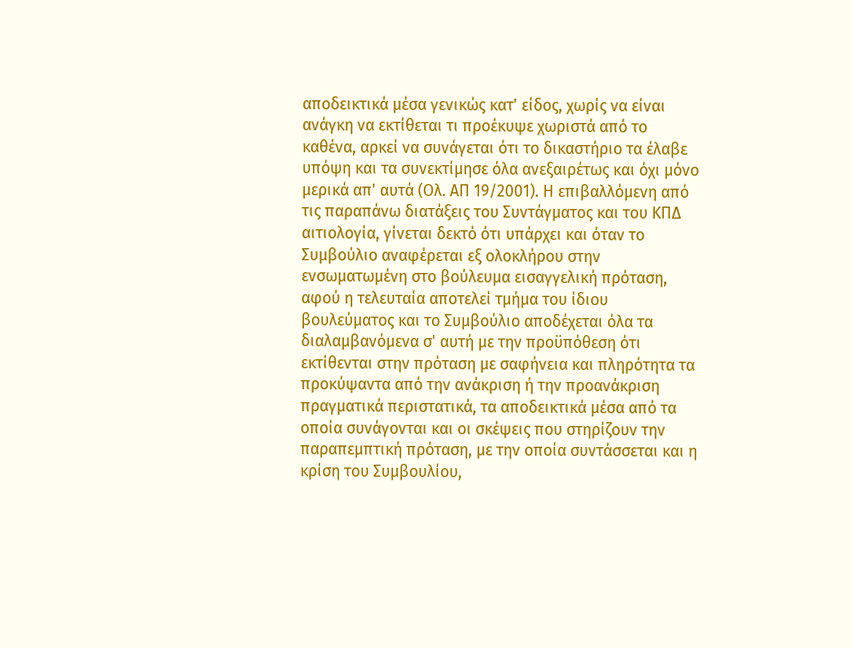αποδεικτικά μέσα γενικώς κατ' είδος, χωρίς να είναι ανάγκη να εκτίθεται τι προέκυψε χωριστά από το καθένα, αρκεί να συνάγεται ότι το δικαστήριο τα έλαβε υπόψη και τα συνεκτίμησε όλα ανεξαιρέτως και όχι μόνο μερικά απ' αυτά (Ολ. ΑΠ 19/2001). Η επιβαλλόμενη από τις παραπάνω διατάξεις του Συντάγματος και του ΚΠΔ αιτιολογία, γίνεται δεκτό ότι υπάρχει και όταν το Συμβούλιο αναφέρεται εξ ολοκλήρου στην ενσωματωμένη στο βούλευμα εισαγγελική πρόταση, αφού η τελευταία αποτελεί τμήμα του ίδιου βουλεύματος και το Συμβούλιο αποδέχεται όλα τα διαλαμβανόμενα σ' αυτή με την προϋπόθεση ότι εκτίθενται στην πρόταση με σαφήνεια και πληρότητα τα προκύψαντα από την ανάκριση ή την προανάκριση πραγματικά περιστατικά, τα αποδεικτικά μέσα από τα οποία συνάγονται και οι σκέψεις που στηρίζουν την παραπεμπτική πρόταση, με την οποία συντάσσεται και η κρίση του Συμβουλίου,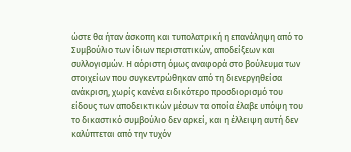ώστε θα ήταν άσκοπη και τυπολατρική η επανάληψη από το Συμβούλιο των ίδιων περιστατικών, αποδείξεων και συλλογισμών. Η αόριστη όμως αναφορά στο βούλευμα των στοιχείων που συγκεντρώθηκαν από τη διενεργηθείσα ανάκριση, χωρίς κανένα ειδικότερο προσδιορισμό του είδους των αποδεικτικών μέσων τα οποία έλαβε υπόψη του το δικαστικό συμβούλιο δεν αρκεί, και η έλλειψη αυτή δεν καλύπτεται από την τυχόν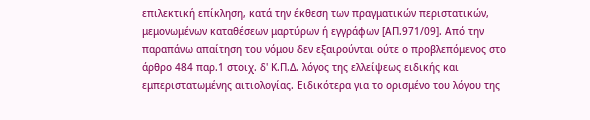επιλεκτική επίκληση, κατά την έκθεση των πραγματικών περιστατικών, μεμονωμένων καταθέσεων μαρτύρων ή εγγράφων [ΑΠ.971/09]. Από την παραπάνω απαίτηση του νόμου δεν εξαιρούνται ούτε ο προβλεπόμενος στο άρθρο 484 παρ.1 στοιχ. δ' Κ.Π.Δ. λόγος της ελλείψεως ειδικής και εμπεριστατωμένης αιτιολογίας. Ειδικότερα για το ορισμένο του λόγου της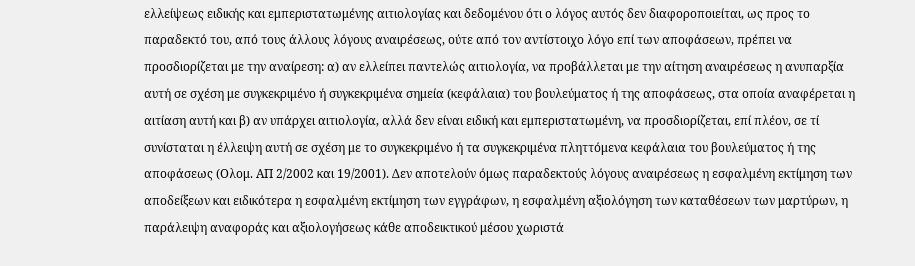ελλείψεως ειδικής και εμπεριστατωμένης αιτιολογίας και δεδομένου ότι ο λόγος αυτός δεν διαφοροποιείται, ως προς το παραδεκτό του, από τους άλλους λόγους αναιρέσεως, ούτε από τον αντίστοιχο λόγο επί των αποφάσεων, πρέπει να προσδιορίζεται με την αναίρεση: α) αν ελλείπει παντελώς αιτιολογία, να προβάλλεται με την αίτηση αναιρέσεως η ανυπαρξία αυτή σε σχέση με συγκεκριμένο ή συγκεκριμένα σημεία (κεφάλαια) του βουλεύματος ή της αποφάσεως, στα οποία αναφέρεται η αιτίαση αυτή και β) αν υπάρχει αιτιολογία, αλλά δεν είναι ειδική και εμπεριστατωμένη, να προσδιορίζεται, επί πλέον, σε τί συνίσταται η έλλειψη αυτή σε σχέση με το συγκεκριμένο ή τα συγκεκριμένα πληττόμενα κεφάλαια του βουλεύματος ή της αποφάσεως (Ολομ. ΑΠ 2/2002 και 19/2001). Δεν αποτελούν όμως παραδεκτούς λόγους αναιρέσεως η εσφαλμένη εκτίμηση των αποδείξεων και ειδικότερα η εσφαλμένη εκτίμηση των εγγράφων, η εσφαλμένη αξιολόγηση των καταθέσεων των μαρτύρων, η παράλειψη αναφοράς και αξιολογήσεως κάθε αποδεικτικού μέσου χωριστά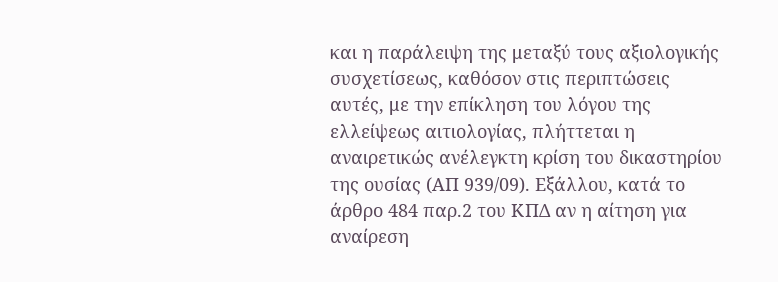και η παράλειψη της μεταξύ τους αξιολογικής συσχετίσεως, καθόσον στις περιπτώσεις αυτές, με την επίκληση του λόγου της ελλείψεως αιτιολογίας, πλήττεται η αναιρετικώς ανέλεγκτη κρίση του δικαστηρίου της ουσίας (ΑΠ 939/09). Εξάλλου, κατά το άρθρο 484 παρ.2 του ΚΠΔ αν η αίτηση για αναίρεση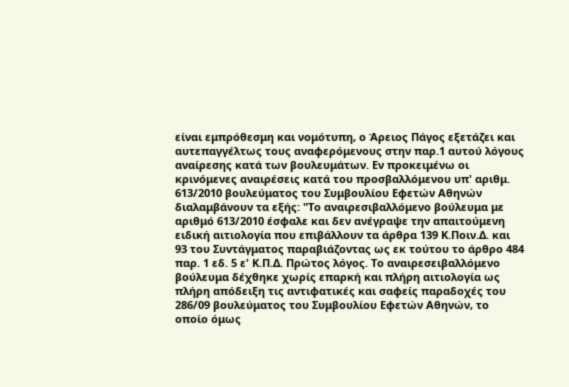είναι εμπρόθεσμη και νομότυπη, ο Άρειος Πάγος εξετάζει και αυτεπαγγέλτως τους αναφερόμενους στην παρ.1 αυτού λόγους αναίρεσης κατά των βουλευμάτων. Εν προκειμένω οι κρινόμενες αναιρέσεις κατά του προσβαλλόμενου υπ' αριθμ. 613/2010 βουλεύματος του Συμβουλίου Εφετών Αθηνών διαλαμβάνουν τα εξής: "Το αναιρεσιβαλλόμενο βούλευμα με αριθμό 613/2010 έσφαλε και δεν ανέγραψε την απαιτούμενη ειδική αιτιολογία που επιβάλλουν τα άρθρα 139 Κ.Ποιν.Δ. και 93 του Συντάγματος παραβιάζοντας ως εκ τούτου το άρθρο 484 παρ. 1 εδ. 5 ε' Κ.Π.Δ. Πρώτος λόγος. Το αναιρεσειβαλλόμενο βούλευμα δέχθηκε χωρίς επαρκή και πλήρη αιτιολογία ως πλήρη απόδειξη τις αντιφατικές και σαφείς παραδοχές του 286/09 βουλεύματος του Συμβουλίου Εφετών Αθηνών, το οποίο όμως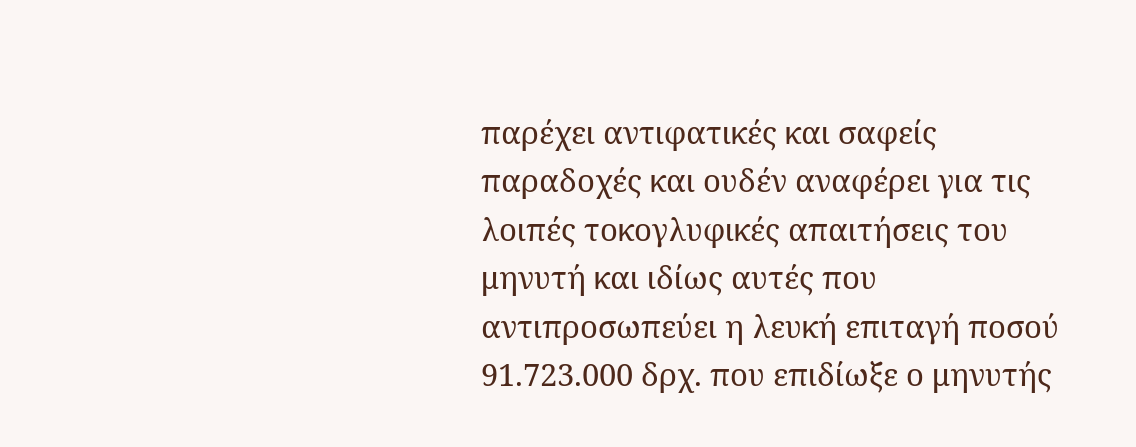παρέχει αντιφατικές και σαφείς παραδοχές και ουδέν αναφέρει για τις λοιπές τοκογλυφικές απαιτήσεις του μηνυτή και ιδίως αυτές που αντιπροσωπεύει η λευκή επιταγή ποσού 91.723.000 δρχ. που επιδίωξε ο μηνυτής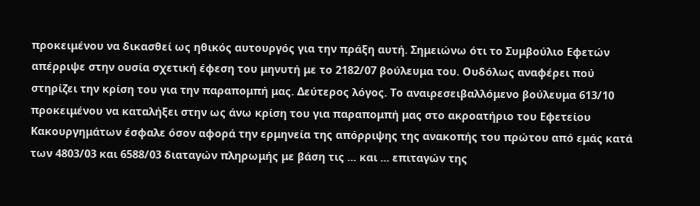προκειμένου να δικασθεί ως ηθικός αυτουργός για την πράξη αυτή. Σημειώνω ότι το Συμβούλιο Εφετών απέρριψε στην ουσία σχετική έφεση του μηνυτή με το 2182/07 βούλευμα του. Ουδόλως αναφέρει πού στηρίζει την κρίση του για την παραπομπή μας. Δεύτερος λόγος. Το αναιρεσειβαλλόμενο βούλευμα 613/10 προκειμένου να καταλήξει στην ως άνω κρίση του για παραπομπή μας στο ακροατήριο του Εφετείου Κακουργημάτων έσφαλε όσον αφορά την ερμηνεία της απόρριψης της ανακοπής του πρώτου από εμάς κατά των 4803/03 και 6588/03 διαταγών πληρωμής με βάση τις ... και ... επιταγών της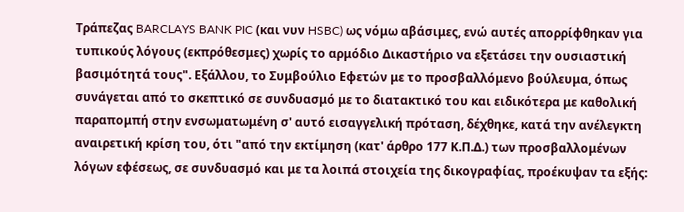Τράπεζας BARCLAYS BANK PIC (και νυν HSBC) ως νόμω αβάσιμες, ενώ αυτές απορρίφθηκαν για τυπικούς λόγους (εκπρόθεσμες) χωρίς το αρμόδιο Δικαστήριο να εξετάσει την ουσιαστική βασιμότητά τους". Εξάλλου, το Συμβούλιο Εφετών με το προσβαλλόμενο βούλευμα, όπως συνάγεται από το σκεπτικό σε συνδυασμό με το διατακτικό του και ειδικότερα με καθολική παραπομπή στην ενσωματωμένη σ' αυτό εισαγγελική πρόταση, δέχθηκε, κατά την ανέλεγκτη αναιρετική κρίση του, ότι "από την εκτίμηση (κατ' άρθρο 177 Κ.Π.Δ.) των προσβαλλομένων λόγων εφέσεως, σε συνδυασμό και με τα λοιπά στοιχεία της δικογραφίας, προέκυψαν τα εξής: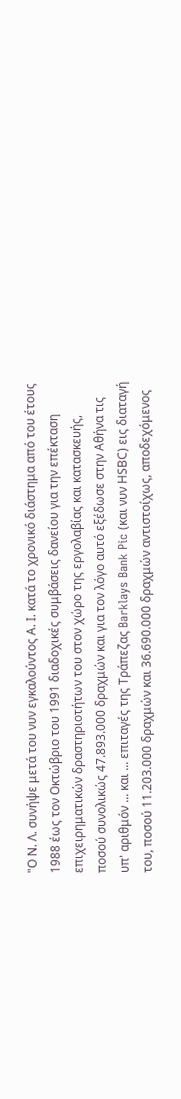"Ο Ν. Λ. συνήψε μετά του νυν εγκαλούντος Α. Ι. κατά το χρονικό διάστημα από του έτους 1988 έως τον Οκτώβριο του 1991 διαδοχικές συμβάσεις δανείου για την επέκταση επιχειρηματικών δραστηριοτήτων του στον χώρο της εργολαβίας και κατασκευής, ποσού συνολικώς 47.893.000 δραχμών και για τον λόγο αυτό εξέδωσε στην Αθήνα τις υπ' αριθμόν ... και ... επιταγές της Τράπεζας Barklays Bank Pic (και νυν ΗSΒC) εις διαταγή του, ποσού 11.203.000 δραχμών και 36.690.000 δραχμών αντιστοίχως, αποδεχόμενος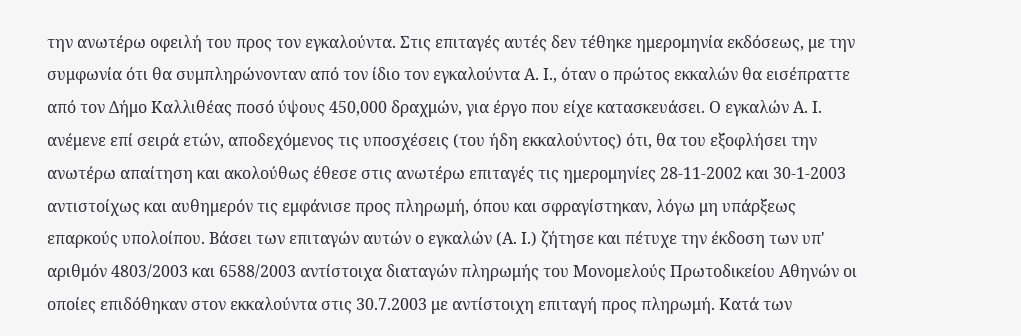την ανωτέρω οφειλή του προς τον εγκαλούντα. Στις επιταγές αυτές δεν τέθηκε ημερομηνία εκδόσεως, με την συμφωνία ότι θα συμπληρώνονταν από τον ίδιο τον εγκαλούντα Α. Ι., όταν ο πρώτος εκκαλών θα εισέπραττε από τον Δήμο Καλλιθέας ποσό ύψους 450,000 δραχμών, για έργο που είχε κατασκευάσει. Ο εγκαλών Α. Ι. ανέμενε επί σειρά ετών, αποδεχόμενος τις υποσχέσεις (του ήδη εκκαλούντος) ότι, θα του εξοφλήσει την ανωτέρω απαίτηση και ακολούθως έθεσε στις ανωτέρω επιταγές τις ημερομηνίες 28-11-2002 και 30-1-2003 αντιστοίχως και αυθημερόν τις εμφάνισε προς πληρωμή, όπου και σφραγίστηκαν, λόγω μη υπάρξεως επαρκούς υπολοίπου. Βάσει των επιταγών αυτών ο εγκαλών (Α. Ι.) ζήτησε και πέτυχε την έκδοση των υπ' αριθμόν 4803/2003 και 6588/2003 αντίστοιχα διαταγών πληρωμής του Μονομελούς Πρωτοδικείου Αθηνών οι οποίες επιδόθηκαν στον εκκαλούντα στις 30.7.2003 με αντίστοιχη επιταγή προς πληρωμή. Κατά των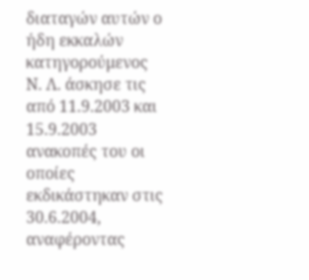διαταγών αυτών ο ήδη εκκαλών κατηγορούμενος Ν. Λ. άσκησε τις από 11.9.2003 και 15.9.2003 ανακοπές του οι οποίες εκδικάστηκαν στις 30.6.2004, αναφέροντας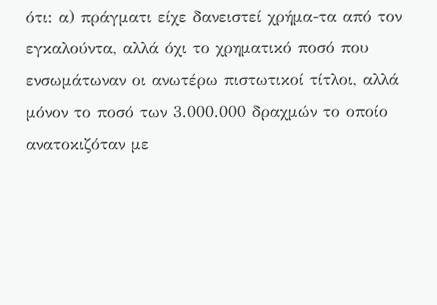ότι: α) πράγματι είχε δανειστεί χρήμα-τα από τον εγκαλούντα, αλλά όχι το χρηματικό ποσό που ενσωμάτωναν οι ανωτέρω πιστωτικοί τίτλοι, αλλά μόνον το ποσό των 3.000.000 δραχμών το οποίο ανατοκιζόταν με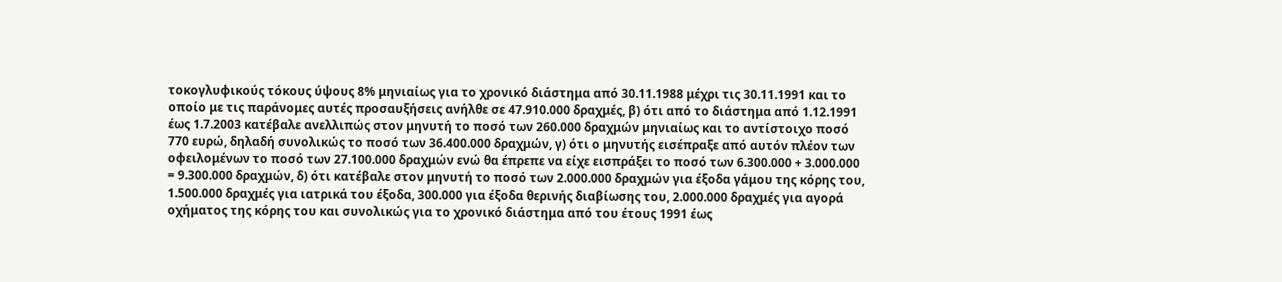τοκογλυφικούς τόκους ύψους 8% μηνιαίως για το χρονικό διάστημα από 30.11.1988 μέχρι τις 30.11.1991 και το οποίο με τις παράνομες αυτές προσαυξήσεις ανήλθε σε 47.910.000 δραχμές, β) ότι από το διάστημα από 1.12.1991 έως 1.7.2003 κατέβαλε ανελλιπώς στον μηνυτή το ποσό των 260.000 δραχμών μηνιαίως και το αντίστοιχο ποσό 770 ευρώ, δηλαδή συνολικώς το ποσό των 36.400.000 δραχμών, γ) ότι ο μηνυτής εισέπραξε από αυτόν πλέον των οφειλομένων το ποσό των 27.100.000 δραχμών ενώ θα έπρεπε να είχε εισπράξει το ποσό των 6.300.000 + 3.000.000 = 9.300.000 δραχμών, δ) ότι κατέβαλε στον μηνυτή το ποσό των 2.000.000 δραχμών για έξοδα γάμου της κόρης του, 1.500.000 δραχμές για ιατρικά του έξοδα, 300.000 για έξοδα θερινής διαβίωσης του, 2.000.000 δραχμές για αγορά οχήματος της κόρης του και συνολικώς για το χρονικό διάστημα από του έτους 1991 έως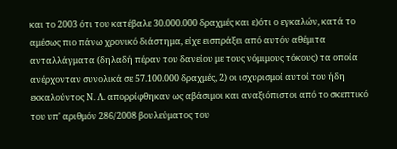και το 2003 ότι του κατέβαλε 30.000.000 δραχμές και ε)ότι ο εγκαλών, κατά το αμέσως πιο πάνω χρονικό διάστημα, είχε εισπράξει από αυτόν αθέμιτα ανταλλάγματα (δηλαδή πέραν του δανείου με τους νόμιμους τόκους) τα οποία ανέρχονταν συνολικά σε 57.100.000 δραχμές, 2) οι ισχυρισμοί αυτοί του ήδη εκκαλούντος Ν. Λ. απορρίφθηκαν ως αβάσιμοι και αναξιόπιστοι από το σκεπτικό του υπ' αριθμόν 286/2008 βουλεύματος του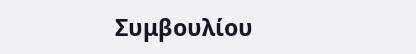Συμβουλίου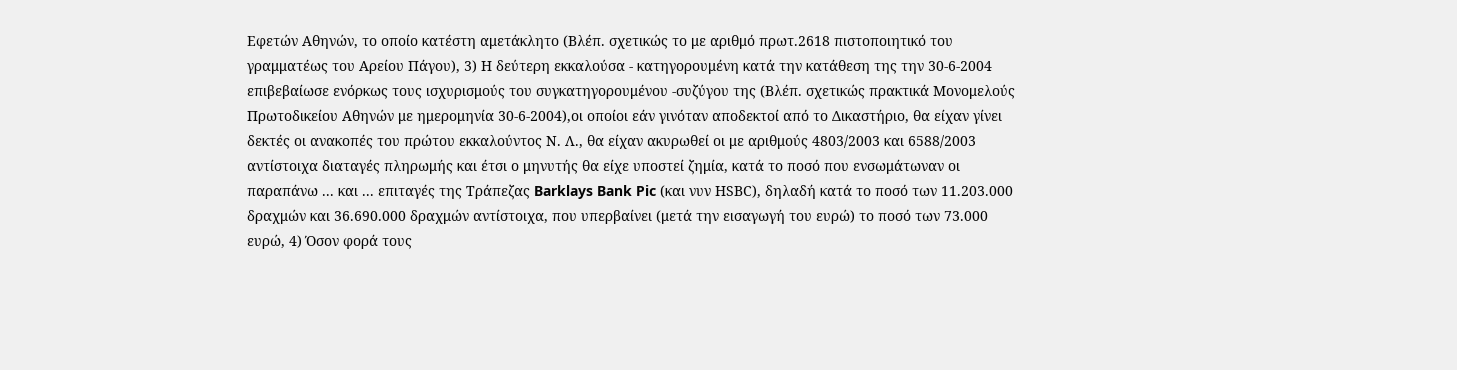Εφετών Αθηνών, το οποίο κατέστη αμετάκλητο (Βλέπ. σχετικώς το με αριθμό πρωτ.2618 πιστοποιητικό του γραμματέως του Αρείου Πάγου), 3) Η δεύτερη εκκαλούσα - κατηγορουμένη κατά την κατάθεση της την 30-6-2004 επιβεβαίωσε ενόρκως τους ισχυρισμούς του συγκατηγορουμένου -συζύγου της (Βλέπ. σχετικώς πρακτικά Μονομελούς Πρωτοδικείου Αθηνών με ημερομηνία 30-6-2004),οι οποίοι εάν γινόταν αποδεκτοί από το Δικαστήριο, θα είχαν γίνει δεκτές οι ανακοπές του πρώτου εκκαλούντος Ν. Λ., θα είχαν ακυρωθεί οι με αριθμούς 4803/2003 και 6588/2003 αντίστοιχα διαταγές πληρωμής και έτσι ο μηνυτής θα είχε υποστεί ζημία, κατά το ποσό που ενσωμάτωναν οι παραπάνω ... και ... επιταγές της Τράπεζας Barklays Bank Pic (και νυν ΗSΒC), δηλαδή κατά το ποσό των 11.203.000 δραχμών και 36.690.000 δραχμών αντίστοιχα, που υπερβαίνει (μετά την εισαγωγή του ευρώ) το ποσό των 73.000 ευρώ, 4) Όσον φορά τους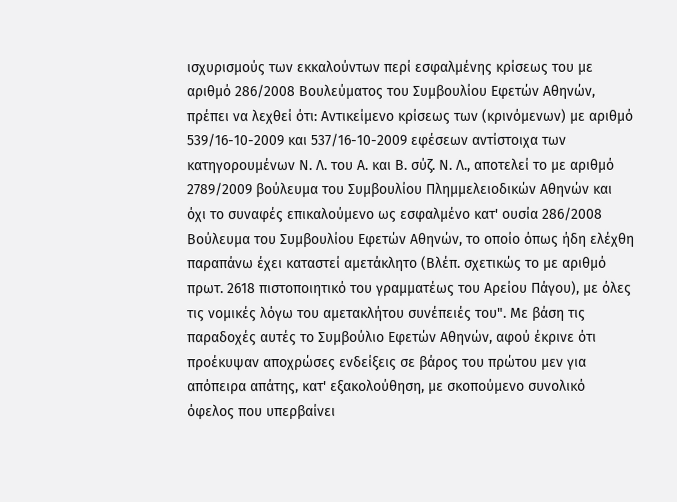ισχυρισμούς των εκκαλούντων περί εσφαλμένης κρίσεως του με αριθμό 286/2008 Βουλεύματος του Συμβουλίου Εφετών Αθηνών, πρέπει να λεχθεί ότι: Αντικείμενο κρίσεως των (κρινόμενων) με αριθμό 539/16-10-2009 και 537/16-10-2009 εφέσεων αντίστοιχα των κατηγορουμένων Ν. Λ. του Α. και Β. σύζ. Ν. Λ., αποτελεί το με αριθμό 2789/2009 βούλευμα του Συμβουλίου Πλημμελειοδικών Αθηνών και όχι το συναφές επικαλούμενο ως εσφαλμένο κατ' ουσία 286/2008 Βούλευμα του Συμβουλίου Εφετών Αθηνών, το οποίο όπως ήδη ελέχθη παραπάνω έχει καταστεί αμετάκλητο (Βλέπ. σχετικώς το με αριθμό πρωτ. 2618 πιστοποιητικό του γραμματέως του Αρείου Πάγου), με όλες τις νομικές λόγω του αμετακλήτου συνέπειές του". Με βάση τις παραδοχές αυτές το Συμβούλιο Εφετών Αθηνών, αφού έκρινε ότι προέκυψαν αποχρώσες ενδείξεις σε βάρος του πρώτου μεν για απόπειρα απάτης, κατ' εξακολούθηση, με σκοπούμενο συνολικό όφελος που υπερβαίνει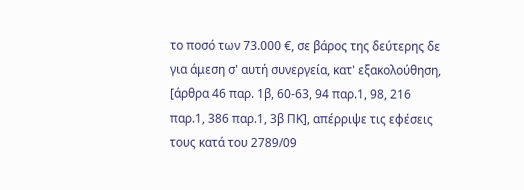το ποσό των 73.000 €, σε βάρος της δεύτερης δε για άμεση σ' αυτή συνεργεία, κατ' εξακολούθηση, [άρθρα 46 παρ. 1β, 60-63, 94 παρ.1, 98, 216 παρ.1, 386 παρ.1, 3β ΠΚ], απέρριψε τις εφέσεις τους κατά του 2789/09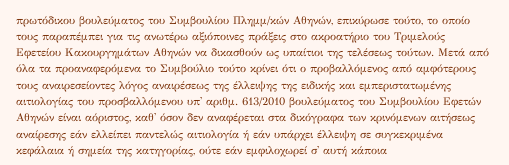πρωτόδικου βουλεύματος του Συμβουλίου Πλημμ/κών Αθηνών, επικύρωσε τούτο, το οποίο τους παραπέμπει για τις ανωτέρω αξιόποινες πράξεις στο ακροατήριο του Τριμελούς Εφετείου Κακουργημάτων Αθηνών να δικασθούν ως υπαίτιοι της τελέσεως τούτων. Μετά από όλα τα προαναφερόμενα το Συμβούλιο τούτο κρίνει ότι ο προβαλλόμενος από αμφότερους τους αναιρεσείοντες λόγος αναιρέσεως της έλλειψης της ειδικής και εμπεριστατωμένης αιτιολογίας του προσβαλλόμενου υπ' αριθμ. 613/2010 βουλεύματος του Συμβουλίου Εφετών Αθηνών είναι αόριστος, καθ' όσον δεν αναφέρεται στα δικόγραφα των κρινόμενων αιτήσεως αναίρεσης εάν ελλείπει παντελώς αιτιολογία ή εάν υπάρχει έλλειψη σε συγκεκριμένα κεφάλαια ή σημεία της κατηγορίας, ούτε εάν εμφιλοχωρεί σ' αυτή κάποια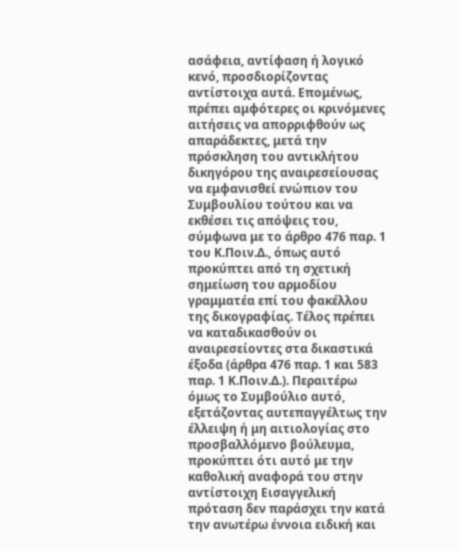ασάφεια, αντίφαση ή λογικό κενό, προσδιορίζοντας αντίστοιχα αυτά. Επομένως, πρέπει αμφότερες οι κρινόμενες αιτήσεις να απορριφθούν ως απαράδεκτες, μετά την πρόσκληση του αντικλήτου δικηγόρου της αναιρεσείουσας να εμφανισθεί ενώπιον του Συμβουλίου τούτου και να εκθέσει τις απόψεις του, σύμφωνα με το άρθρο 476 παρ. 1 του Κ.Ποιν.Δ., όπως αυτό προκύπτει από τη σχετική σημείωση του αρμοδίου γραμματέα επί του φακέλλου της δικογραφίας. Τέλος πρέπει να καταδικασθούν οι αναιρεσείοντες στα δικαστικά έξοδα (άρθρα 476 παρ. 1 και 583 παρ. 1 Κ.Ποιν.Δ.). Περαιτέρω όμως το Συμβούλιο αυτό, εξετάζοντας αυτεπαγγέλτως την έλλειψη ή μη αιτιολογίας στο προσβαλλόμενο βούλευμα, προκύπτει ότι αυτό με την καθολική αναφορά του στην αντίστοιχη Εισαγγελική πρόταση δεν παράσχει την κατά την ανωτέρω έννοια ειδική και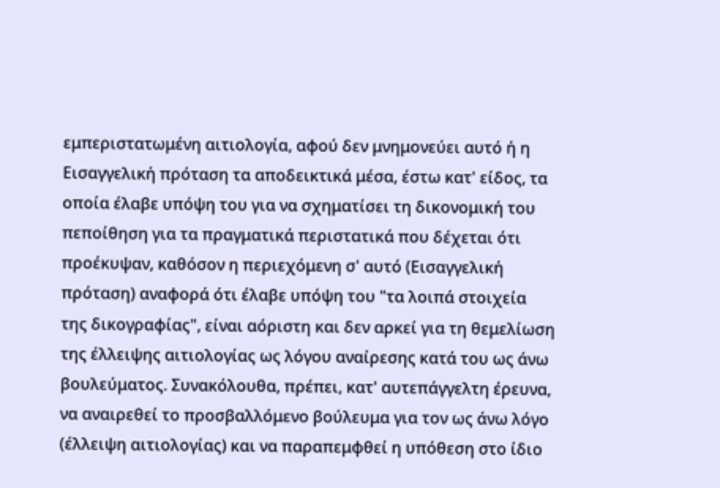εμπεριστατωμένη αιτιολογία, αφού δεν μνημονεύει αυτό ή η Εισαγγελική πρόταση τα αποδεικτικά μέσα, έστω κατ' είδος, τα οποία έλαβε υπόψη του για να σχηματίσει τη δικονομική του πεποίθηση για τα πραγματικά περιστατικά που δέχεται ότι προέκυψαν, καθόσον η περιεχόμενη σ' αυτό (Εισαγγελική πρόταση) αναφορά ότι έλαβε υπόψη του "τα λοιπά στοιχεία της δικογραφίας", είναι αόριστη και δεν αρκεί για τη θεμελίωση της έλλειψης αιτιολογίας ως λόγου αναίρεσης κατά του ως άνω βουλεύματος. Συνακόλουθα, πρέπει, κατ' αυτεπάγγελτη έρευνα, να αναιρεθεί το προσβαλλόμενο βούλευμα για τον ως άνω λόγο (έλλειψη αιτιολογίας) και να παραπεμφθεί η υπόθεση στο ίδιο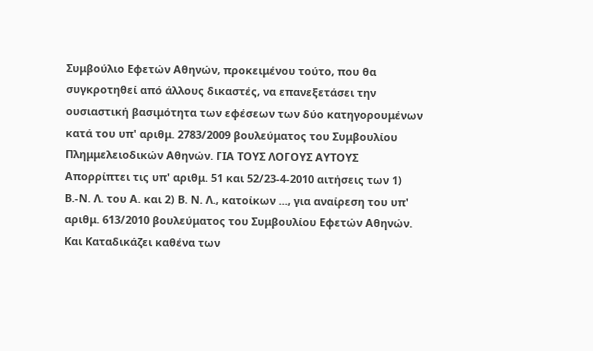Συμβούλιο Εφετών Αθηνών, προκειμένου τούτο, που θα συγκροτηθεί από άλλους δικαστές, να επανεξετάσει την ουσιαστική βασιμότητα των εφέσεων των δύο κατηγορουμένων κατά του υπ' αριθμ. 2783/2009 βουλεύματος του Συμβουλίου Πλημμελειοδικών Αθηνών. ΓΙΑ ΤΟΥΣ ΛΟΓΟΥΣ ΑΥΤΟΥΣ Απορρίπτει τις υπ' αριθμ. 51 και 52/23-4-2010 αιτήσεις των 1) Β.-Ν. Λ. του Α. και 2) Β. Ν. Λ., κατοίκων ..., για αναίρεση του υπ' αριθμ. 613/2010 βουλεύματος του Συμβουλίου Εφετών Αθηνών. Και Καταδικάζει καθένα των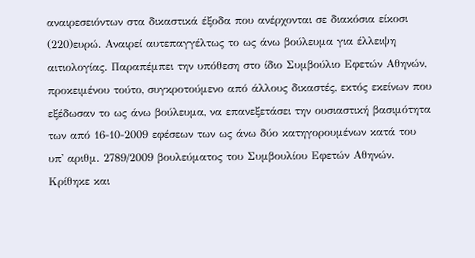αναιρεσειόντων στα δικαστικά έξοδα που ανέρχονται σε διακόσια είκοσι
(220)ευρώ. Αναιρεί αυτεπαγγέλτως το ως άνω βούλευμα για έλλειψη αιτιολογίας. Παραπέμπει την υπόθεση στο ίδιο Συμβούλιο Εφετών Αθηνών, προκειμένου τούτο, συγκροτούμενο από άλλους δικαστές, εκτός εκείνων που εξέδωσαν το ως άνω βούλευμα, να επανεξετάσει την ουσιαστική βασιμότητα των από 16-10-2009 εφέσεων των ως άνω δύο κατηγορουμένων κατά του υπ' αριθμ. 2789/2009 βουλεύματος του Συμβουλίου Εφετών Αθηνών. Κρίθηκε και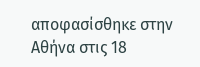αποφασίσθηκε στην Αθήνα στις 18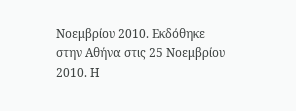Νοεμβρίου 2010. Εκδόθηκε στην Αθήνα στις 25 Νοεμβρίου 2010. Η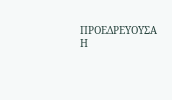ΠΡΟΕΔΡΕΥΟΥΣΑ Η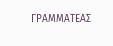ΓΡΑΜΜΑΤΕΑΣ